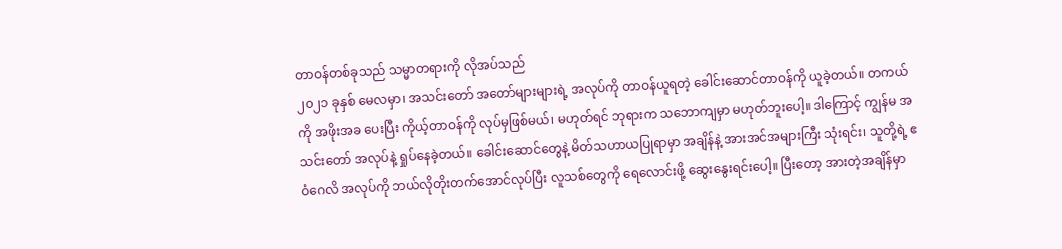တာဝန်တစ်ခုသည် သမ္မာတရားကို လိုအပ်သည်
၂၀၂၁ ခုနှစ် မေလမှာ၊ အသင်းတော် အတော်များများရဲ့ အလုပ်ကို တာဝန်ယူရတဲ့ ခေါင်းဆောင်တာဝန်ကို ယူခဲ့တယ်။ တကယ်ကို အဖိုးအခ ပေးပြီး ကိုယ့်တာဝန်ကို လုပ်မှဖြစ်မယ်၊ မဟုတ်ရင် ဘုရားက သဘောကျမှာ မဟုတ်ဘူးပေါ့။ ဒါကြောင့် ကျွန်မ အသင်းတော် အလုပ်နဲ့ ရှုပ်နေခဲ့တယ်။ ခေါင်းဆောင်တွေနဲ့ မိတ်သဟာယပြုရာမှာ အချိန်နဲ့ အားအင်အများကြီး သုံးရင်း၊ သူတို့ရဲ့ ဧဝံဂေလိ အလုပ်ကို ဘယ်လိုတိုးတက်အောင်လုပ်ပြီး လူသစ်တွေကို ရေလောင်းဖို့ ဆွေးနွေးရင်းပေါ့။ ပြီးတော့ အားတဲ့အချိန်မှာ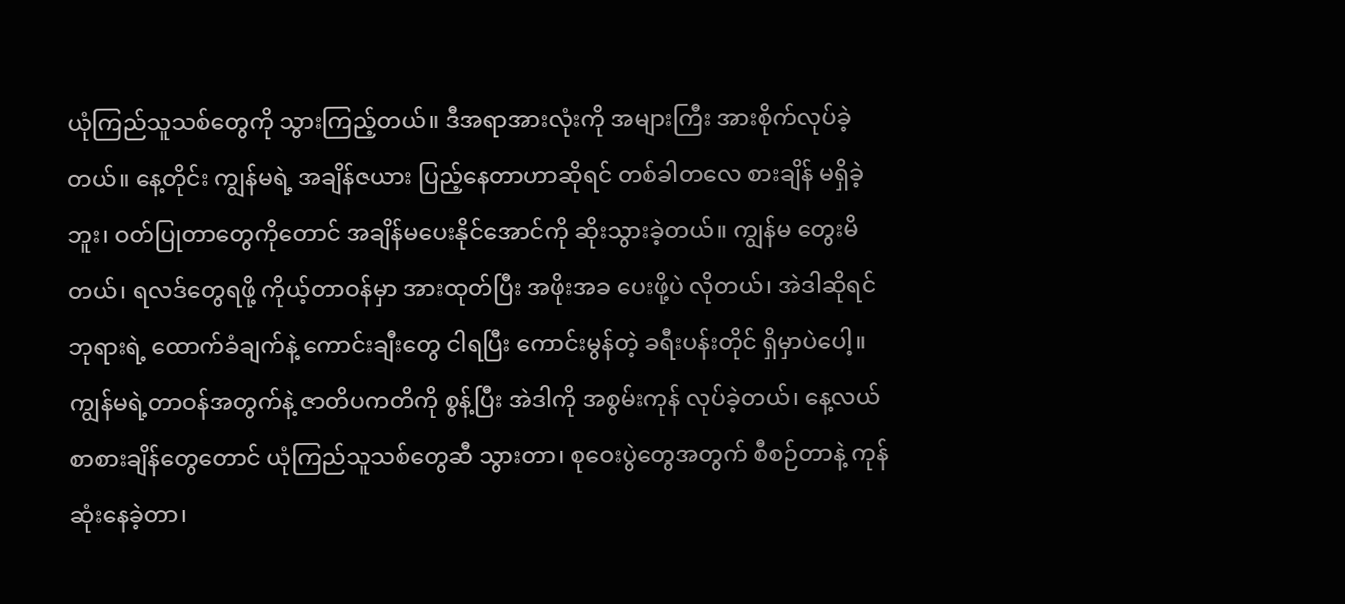ယုံကြည်သူသစ်တွေကို သွားကြည့်တယ်။ ဒီအရာအားလုံးကို အများကြီး အားစိုက်လုပ်ခဲ့တယ်။ နေ့တိုင်း ကျွန်မရဲ့ အချိန်ဇယား ပြည့်နေတာဟာဆိုရင် တစ်ခါတလေ စားချိန် မရှိခဲ့ဘူး၊ ဝတ်ပြုတာတွေကိုတောင် အချိန်မပေးနိုင်အောင်ကို ဆိုးသွားခဲ့တယ်။ ကျွန်မ တွေးမိတယ်၊ ရလဒ်တွေရဖို့ ကိုယ့်တာဝန်မှာ အားထုတ်ပြီး အဖိုးအခ ပေးဖို့ပဲ လိုတယ်၊ အဲဒါဆိုရင် ဘုရားရဲ့ ထောက်ခံချက်နဲ့ ကောင်းချီးတွေ ငါရပြီး ကောင်းမွန်တဲ့ ခရီးပန်းတိုင် ရှိမှာပဲပေါ့။
ကျွန်မရဲ့တာဝန်အတွက်နဲ့ ဇာတိပကတိကို စွန့်ပြီး အဲဒါကို အစွမ်းကုန် လုပ်ခဲ့တယ်၊ နေ့လယ်စာစားချိန်တွေတောင် ယုံကြည်သူသစ်တွေဆီ သွားတာ၊ စုဝေးပွဲတွေအတွက် စီစဉ်တာနဲ့ ကုန်ဆုံးနေခဲ့တာ၊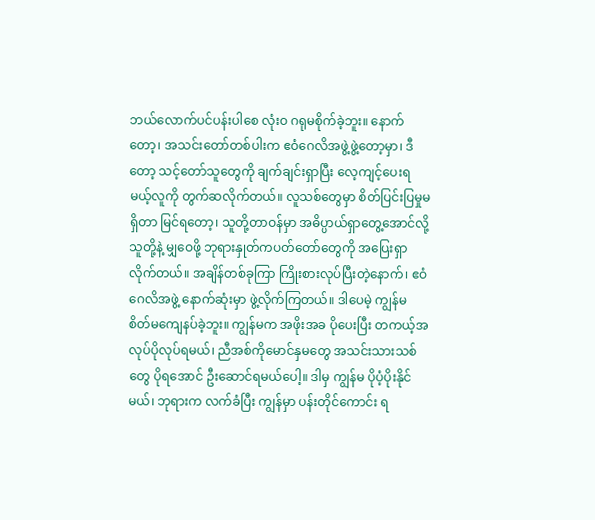ဘယ်လောက်ပင်ပန်းပါစေ လုံးဝ ဂရုမစိုက်ခဲ့ဘူး။ နောက်တော့၊ အသင်းတော်တစ်ပါးက ဧဝံဂေလိအဖွဲ့ဖွဲ့တော့မှာ၊ ဒီတော့ သင့်တော်သူတွေကို ချက်ချင်းရှာပြီး လေ့ကျင့်ပေးရမယ့်လူကို တွက်ဆလိုက်တယ်။ လူသစ်တွေမှာ စိတ်ပြင်းပြမှုမရှိတာ မြင်ရတော့၊ သူတို့တာဝန်မှာ အဓိပ္ပာယ်ရှာတွေ့အောင်လို့ သူတို့နဲ့ မျှဝေဖို့ ဘုရားနှုတ်ကပတ်တော်တွေကို အပြေးရှာလိုက်တယ်။ အချိန်တစ်ခုကြာ ကြိုးစားလုပ်ပြီးတဲ့နောက်၊ ဧဝံဂေလိအဖွဲ့ နောက်ဆုံးမှာ ဖွဲ့လိုက်ကြတယ်။ ဒါပေမဲ့ ကျွန်မ စိတ်မကျေနပ်ခဲ့ဘူး။ ကျွန်မက အဖိုးအခ ပိုပေးပြီး တကယ့်အလုပ်ပိုလုပ်ရမယ်၊ ညီအစ်ကိုမောင်နှမတွေ အသင်းသားသစ်တွေ ပိုရအောင် ဦးဆောင်ရမယ်ပေါ့။ ဒါမှ ကျွန်မ ပိုပံ့ပိုးနိုင်မယ်၊ ဘုရားက လက်ခံပြီး ကျွန်မှာ ပန်းတိုင်ကောင်း ရ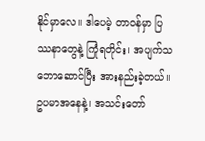နိုင်မှာလေ။ ဒါပေမဲ့ တာဝန်မှာ ပြဿနာတွေနဲ့ ကြုံရတိုင်း၊ အပျက်သဘောဆောင်ပြီး အားနည်းခဲ့တယ်။ ဥပမာအနေနဲ့၊ အသင်းတော်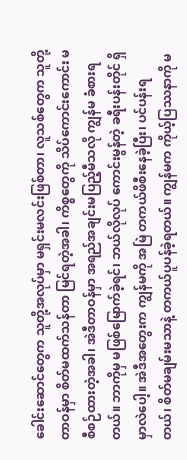ခေါင်းဆောင်တွေက သူတို့အလုပ်မှာ မရှင်းမလင်းဖြစ်တာ၊ လူသစ်တွေက သူတို့တာဝန်မှာ စိတ်မထက်သန်တာ မြင်ရတဲ့အခါ၊ ကိစ္စတွေကို သိပ်ကောင်းကောင်း မစီစဉ်ထားတဲ့အခါ၊ အဲဒီတာဝန်မှာ အရည်အချင်းမပြည့်မီသလို ကျွန်မ ခံစားရတယ်။ ဘာကိုမှ မဖြစ်မြောက်ခဲ့ရင်၊ ဘယ်လိုလုပ် ကောင်းမွန်တဲ့ ခရီးပန်းတိုင် ရှိမှာလဲပေါ့။ အဲဒီအတွေးက ကျွန်မကို အမြဲ တကယ်ဖိစီးနေခဲ့ပြီး၊ ပင်ပန်းရတယ်၊ စိတ်မချမ်းမသာနဲ့ တကယ်ပူပန်ခဲ့ရတယ်။ ကျွန်မက ကိုယ့်ပြဿနာကို မ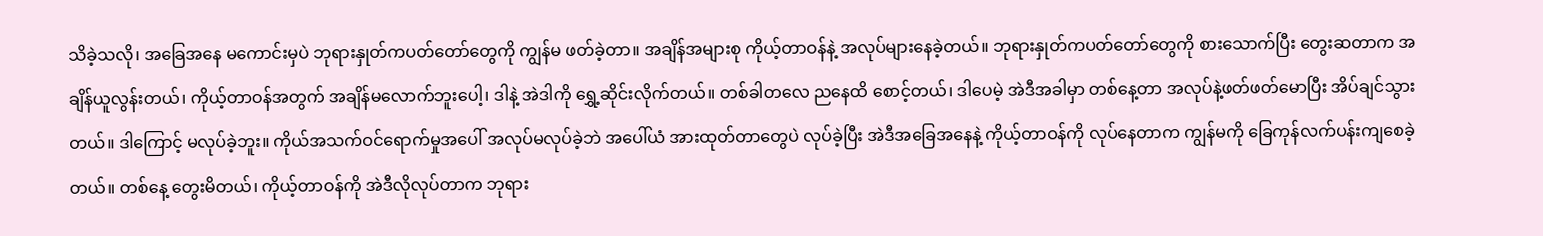သိခဲ့သလို၊ အခြေအနေ မကောင်းမှပဲ ဘုရားနှုတ်ကပတ်တော်တွေကို ကျွန်မ ဖတ်ခဲ့တာ။ အချိန်အများစု ကိုယ့်တာဝန်နဲ့ အလုပ်များနေခဲ့တယ်။ ဘုရားနှုတ်ကပတ်တော်တွေကို စားသောက်ပြီး တွေးဆတာက အချိန်ယူလွန်းတယ်၊ ကိုယ့်တာဝန်အတွက် အချိန်မလောက်ဘူးပေါ့၊ ဒါနဲ့ အဲဒါကို ရွှေ့ဆိုင်းလိုက်တယ်။ တစ်ခါတလေ ညနေထိ စောင့်တယ်၊ ဒါပေမဲ့ အဲဒီအခါမှာ တစ်နေ့တာ အလုပ်နဲ့ဖတ်ဖတ်မောပြီး အိပ်ချင်သွားတယ်။ ဒါကြောင့် မလုပ်ခဲ့ဘူး။ ကိုယ်အသက်ဝင်ရောက်မှုအပေါ် အလုပ်မလုပ်ခဲ့ဘဲ အပေါ်ယံ အားထုတ်တာတွေပဲ လုပ်ခဲ့ပြီး အဲဒီအခြေအနေနဲ့ ကိုယ့်တာဝန်ကို လုပ်နေတာက ကျွန်မကို ခြေကုန်လက်ပန်းကျစေခဲ့တယ်။ တစ်နေ့ တွေးမိတယ်၊ ကိုယ့်တာဝန်ကို အဲဒီလိုလုပ်တာက ဘုရား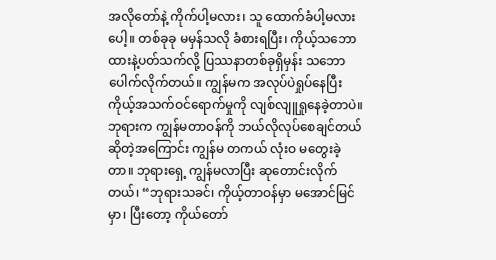အလိုတော်နဲ့ ကိုက်ပါ့မလား၊ သူ ထောက်ခံပါ့မလားပေါ့။ တစ်ခုခု မမှန်သလို ခံစားရပြီး၊ ကိုယ့်သဘောထားနဲ့ပတ်သက်လို့ ပြဿနာတစ်ခုရှိမှန်း သဘောပေါက်လိုက်တယ်။ ကျွန်မက အလုပ်ပဲရှုပ်နေပြီး ကိုယ့်အသက်ဝင်ရောက်မှုကို လျစ်လျူရှုနေခဲ့တာပဲ။ ဘုရားက ကျွန်မတာဝန်ကို ဘယ်လိုလုပ်စေချင်တယ် ဆိုတဲ့အကြောင်း ကျွန်မ တကယ် လုံးဝ မတွေးခဲ့တာ။ ဘုရားရှေ့ ကျွန်မလာပြီး ဆုတောင်းလိုက်တယ်၊ “ဘုရားသခင်၊ ကိုယ့်တာဝန်မှာ မအောင်မြင်မှာ၊ ပြီးတော့ ကိုယ်တော်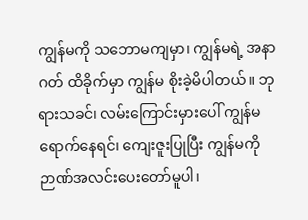ကျွန်မကို သဘောမကျမှာ၊ ကျွန်မရဲ့ အနာဂတ် ထိခိုက်မှာ ကျွန်မ စိုးခဲ့မိပါတယ်။ ဘုရားသခင်၊ လမ်းကြောင်းမှားပေါ် ကျွန်မရောက်နေရင်၊ ကျေးဇူးပြုပြီး ကျွန်မကို ဉာဏ်အလင်းပေးတော်မူပါ၊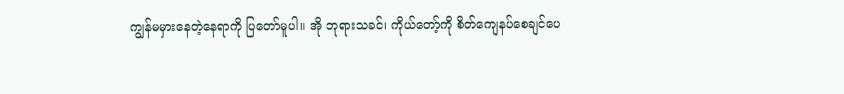ကျွန်မမှားနေတဲ့နေရာကို ပြတော်မူပါ။ အို ဘုရားသခင်၊ ကိုယ်တော့်ကို စိတ်ကျေနပ်စေချင်ပေ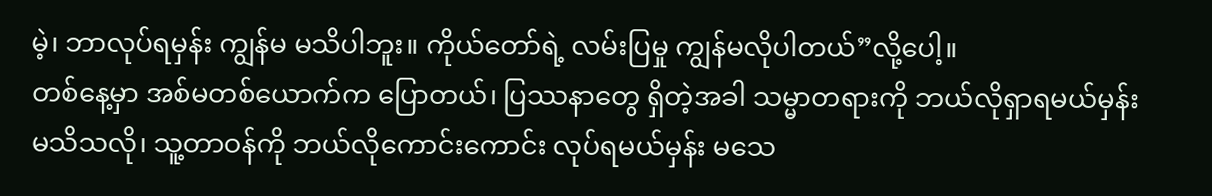မဲ့၊ ဘာလုပ်ရမှန်း ကျွန်မ မသိပါဘူး။ ကိုယ်တော်ရဲ့ လမ်းပြမှု ကျွန်မလိုပါတယ်”လို့ပေါ့။
တစ်နေ့မှာ အစ်မတစ်ယောက်က ပြောတယ်၊ ပြဿနာတွေ ရှိတဲ့အခါ သမ္မာတရားကို ဘယ်လိုရှာရမယ်မှန်း မသိသလို၊ သူ့တာဝန်ကို ဘယ်လိုကောင်းကောင်း လုပ်ရမယ်မှန်း မသေ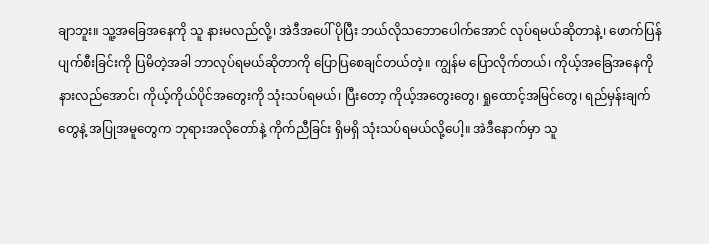ချာဘူး။ သူ့အခြေအနေကို သူ နားမလည်လို့၊ အဲဒီအပေါ် ပိုပြီး ဘယ်လိုသဘောပေါက်အောင် လုပ်ရမယ်ဆိုတာနဲ့၊ ဖောက်ပြန်ပျက်စီးခြင်းကို ပြမိတဲ့အခါ ဘာလုပ်ရမယ်ဆိုတာကို ပြောပြစေချင်တယ်တဲ့။ ကျွန်မ ပြောလိုက်တယ်၊ ကိုယ့်အခြေအနေကို နားလည်အောင်၊ ကိုယ့်ကိုယ်ပိုင်အတွေးကို သုံးသပ်ရမယ်၊ ပြီးတော့ ကိုယ့်အတွေးတွေ၊ ရှုထောင့်အမြင်တွေ၊ ရည်မှန်းချက်တွေနဲ့ အပြုအမူတွေက ဘုရားအလိုတော်နဲ့ ကိုက်ညီခြင်း ရှိမရှိ သုံးသပ်ရမယ်လို့ပေါ့။ အဲဒီနောက်မှာ သူ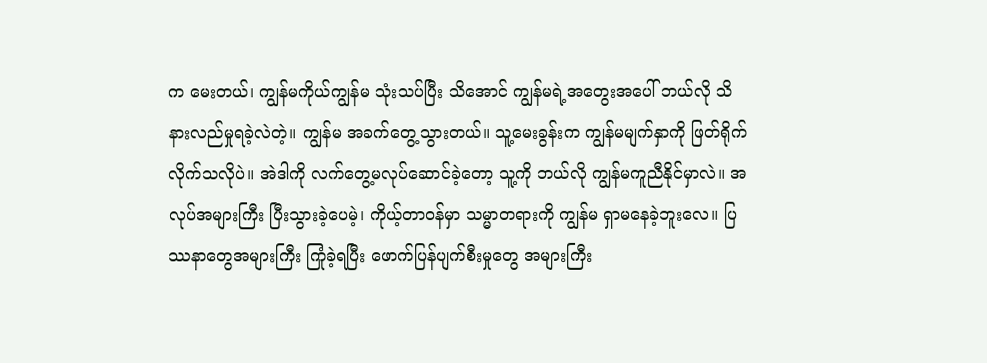က မေးတယ်၊ ကျွန်မကိုယ်ကျွန်မ သုံးသပ်ပြီး သိအောင် ကျွန်မရဲ့အတွေးအပေါ် ဘယ်လို သိနားလည်မှုရခဲ့လဲတဲ့။ ကျွန်မ အခက်တွေ့သွားတယ်။ သူ့မေးခွန်းက ကျွန်မမျက်နှာကို ဖြတ်ရိုက်လိုက်သလိုပဲ။ အဲဒါကို လက်တွေ့မလုပ်ဆောင်ခဲ့တော့ သူ့ကို ဘယ်လို ကျွန်မကူညီနိုင်မှာလဲ။ အလုပ်အများကြီး ပြီးသွားခဲ့ပေမဲ့၊ ကိုယ့်တာဝန်မှာ သမ္မာတရားကို ကျွန်မ ရှာမနေခဲ့ဘူးလေ။ ပြဿနာတွေအများကြီး ကြုံခဲ့ရပြီး ဖောက်ပြန်ပျက်စီးမှုတွေ အများကြီး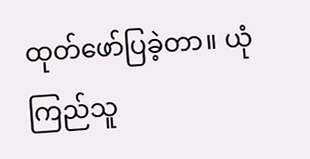ထုတ်ဖော်ပြခဲ့တာ။ ယုံကြည်သူ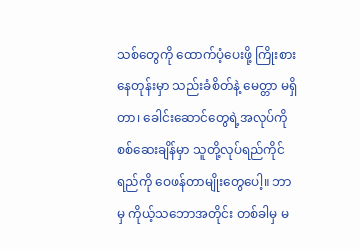သစ်တွေကို ထောက်ပံ့ပေးဖို့ ကြိုးစားနေတုန်းမှာ သည်းခံစိတ်နဲ့ မေတ္တာ မရှိတာ၊ ခေါင်းဆောင်တွေရဲ့အလုပ်ကို စစ်ဆေးချိန်မှာ သူတို့လုပ်ရည်ကိုင်ရည်ကို ဝေဖန်တာမျိုးတွေပေါ့။ ဘာမှ ကိုယ့်သဘောအတိုင်း တစ်ခါမှ မ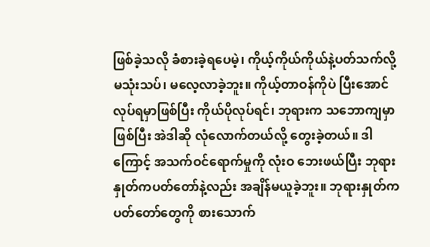ဖြစ်ခဲ့သလို ခံစားခဲ့ရပေမဲ့၊ ကိုယ့်ကိုယ်ကိုယ်နဲ့ပတ်သက်လို့ မသုံးသပ်၊ မလေ့လာခဲ့ဘူး။ ကိုယ့်တာဝန်ကိုပဲ ပြီးအောင်လုပ်ရမှာဖြစ်ပြီး ကိုယ်ပိုလုပ်ရင်၊ ဘုရားက သဘောကျမှာဖြစ်ပြီး အဲဒါဆို လုံလောက်တယ်လို့ တွေးခဲ့တယ်။ ဒါကြောင့် အသက်ဝင်ရောက်မှုကို လုံးဝ ဘေးဖယ်ပြီး ဘုရားနှုတ်ကပတ်တော်နဲ့လည်း အချိန်မယူခဲ့ဘူး။ ဘုရားနှုတ်ကပတ်တော်တွေကို စားသောက်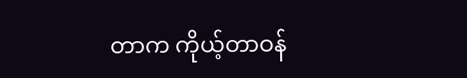တာက ကိုယ့်တာဝန်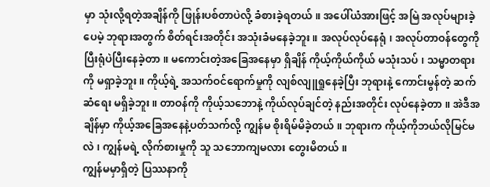မှာ သုံးလို့ရတဲ့အချိန်ကို ဖြုန်းပစ်တာပဲလို့ ခံစားခဲ့ရတယ်။ အပေါ်ယံအားဖြင့် အမြဲ အလုပ်များခဲ့ပေမဲ့ ဘုရားအတွက် စိတ်ရင်းအတိုင်း အသုံးခံမနေခဲ့ဘူး။ အလုပ်လုပ်နေရုံ၊ အလုပ်တာဝန်တွေကို ပြီးရုံပဲပြီးနေခဲ့တာ။ မကောင်းတဲ့အခြေအနေမှာ ရှိချိန် ကိုယ့်ကိုယ်ကိုယ် မသုံးသပ်၊ သမ္မာတရားကို မရှာခဲ့ဘူး။ ကိုယ့်ရဲ့ အသက်ဝင်ရောက်မှုကို လျစ်လျူရှုနေခဲ့ပြီး ဘုရားနဲ့ ကောင်းမွန်တဲ့ ဆက်ဆံရေး မရှိခဲ့ဘူး။ တာဝန်ကို ကိုယ့်သဘောနဲ့ ကိုယ်လုပ်ချင်တဲ့ နည်းအတိုင်း လုပ်နေခဲ့တာ။ အဲဒီအချိန်မှာ ကိုယ့်အခြေအနေနဲ့ပတ်သက်လို့ ကျွန်မ စိုးရိမ်မိခဲ့တယ်။ ဘုရားက ကိုယ့်ကိုဘယ်လိုမြင်မလဲ၊ ကျွန်မရဲ့ လိုက်စားမှုကို သူ သဘောကျမလား တွေးမိတယ်။
ကျွန်မမှာရှိတဲ့ ပြဿနာကို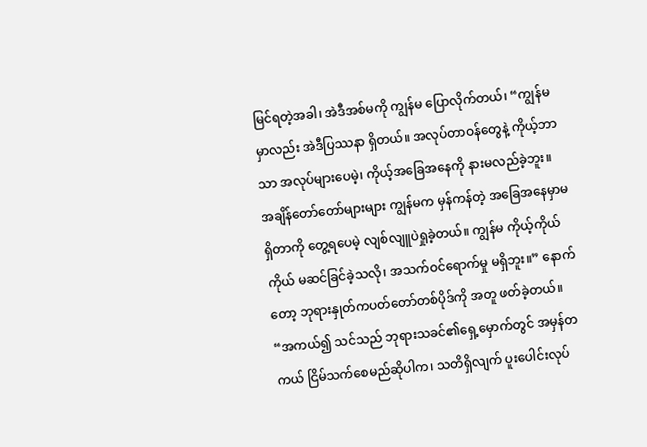မြင်ရတဲ့အခါ၊ အဲဒီအစ်မကို ကျွန်မ ပြောလိုက်တယ်၊ “ကျွန်မမှာလည်း အဲဒီပြဿနာ ရှိတယ်။ အလုပ်တာဝန်တွေနဲ့ ကိုယ့်ဘာသာ အလုပ်များပေမဲ့၊ ကိုယ့်အခြေအနေကို နားမလည်ခဲ့ဘူး။ အချိန်တော်တော်များများ ကျွန်မက မှန်ကန်တဲ့ အခြေအနေမှာမရှိတာကို တွေ့ရပေမဲ့ လျစ်လျူပဲရှုခဲ့တယ်။ ကျွန်မ ကိုယ့်ကိုယ်ကိုယ် မဆင်ခြင်ခဲ့သလို၊ အသက်ဝင်ရောက်မှု မရှိဘူး။” နောက်တော့ ဘုရားနှုတ်ကပတ်တော်တစ်ပိုဒ်ကို အတူ ဖတ်ခဲ့တယ်။ “အကယ်၍ သင်သည် ဘုရားသခင်၏ရှေ့မှောက်တွင် အမှန်တကယ် ငြိမ်သက်စေမည်ဆိုပါက၊ သတိရှိလျက် ပူးပေါင်းလုပ်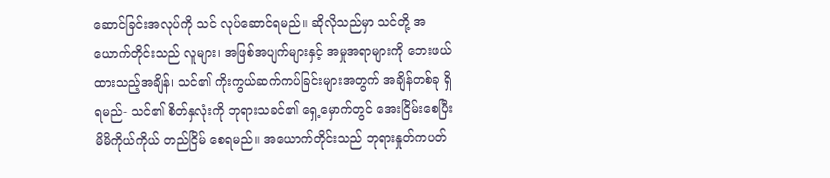ဆောင်ခြင်းအလုပ်ကို သင် လုပ်ဆောင်ရမည်။ ဆိုလိုသည်မှာ သင်တို့ အယောက်တိုင်းသည် လူများ၊ အဖြစ်အပျက်များနှင့် အမှုအရာများကို ဘေးဖယ် ထားသည့်အချိန်၊ သင်၏ ကိုးကွယ်ဆက်ကပ်ခြင်းများအတွက် အချိန်တစ်ခု ရှိရမည်- သင်၏ စိတ်နှလုံးကို ဘုရားသခင်၏ ရှေ့မှောက်တွင် အေးငြိမ်းစေပြီး မိမိကိုယ်ကိုယ် တည်ငြိမ် စေရမည်။ အယောက်တိုင်းသည် ဘုရားနှုတ်ကပတ်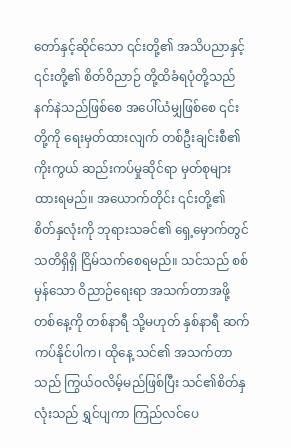တော်နှင့်ဆိုင်သော ၎င်းတို့၏ အသိပညာနှင့် ၎င်းတို့၏ စိတ်ဝိညာဉ် တို့ထိခံရပုံတို့သည် နက်နဲသည်ဖြစ်စေ အပေါ်ယံမျှဖြစ်စေ ၎င်းတို့ကို ရေးမှတ်ထားလျက် တစ်ဦးချင်းစီ၏ ကိုးကွယ် ဆည်းကပ်မှုဆိုင်ရာ မှတ်စုများ ထားရမည်။ အယောက်တိုင်း ၎င်းတို့၏ စိတ်နှလုံးကို ဘုရားသခင်၏ ရှေ့မှောက်တွင် သတိရှိရှိ ငြိမ်သက်စေရမည်။ သင်သည် စစ်မှန်သော ဝိညာဉ်ရေးရာ အသက်တာအဖို့ တစ်နေ့ကို တစ်နာရီ သို့မဟုတ် နှစ်နာရီ ဆက်ကပ်နိုင်ပါက၊ ထိုနေ့ သင်၏ အသက်တာသည် ကြွယ်ဝလိမ့်မည်ဖြစ်ပြီး သင်၏စိတ်နှလုံးသည် ရွှင်ပျကာ ကြည်လင်ပေ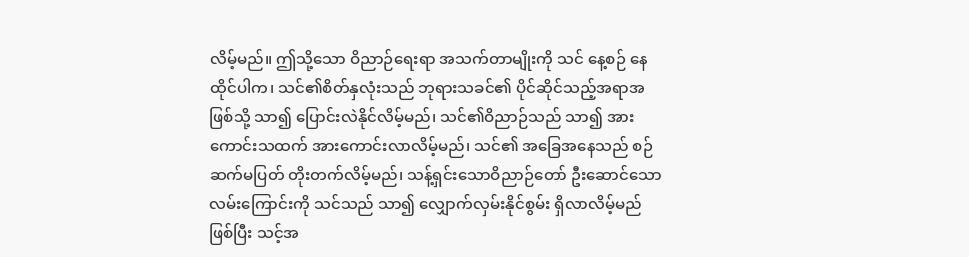လိမ့်မည်။ ဤသို့သော ဝိညာဉ်ရေးရာ အသက်တာမျိုးကို သင် နေ့စဉ် နေထိုင်ပါက၊ သင်၏စိတ်နှလုံးသည် ဘုရားသခင်၏ ပိုင်ဆိုင်သည့်အရာအဖြစ်သို့ သာ၍ ပြောင်းလဲနိုင်လိမ့်မည်၊ သင်၏ဝိညာဉ်သည် သာ၍ အားကောင်းသထက် အားကောင်းလာလိမ့်မည်၊ သင်၏ အခြေအနေသည် စဉ်ဆက်မပြတ် တိုးတက်လိမ့်မည်၊ သန့်ရှင်းသောဝိညာဉ်တော် ဦးဆောင်သောလမ်းကြောင်းကို သင်သည် သာ၍ လျှောက်လှမ်းနိုင်စွမ်း ရှိလာလိမ့်မည်ဖြစ်ပြီး သင့်အ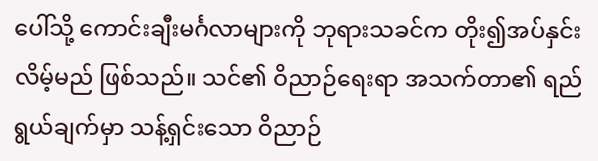ပေါ်သို့ ကောင်းချီးမင်္ဂလာများကို ဘုရားသခင်က တိုး၍အပ်နှင်းလိမ့်မည် ဖြစ်သည်။ သင်၏ ဝိညာဉ်ရေးရာ အသက်တာ၏ ရည်ရွယ်ချက်မှာ သန့်ရှင်းသော ဝိညာဉ်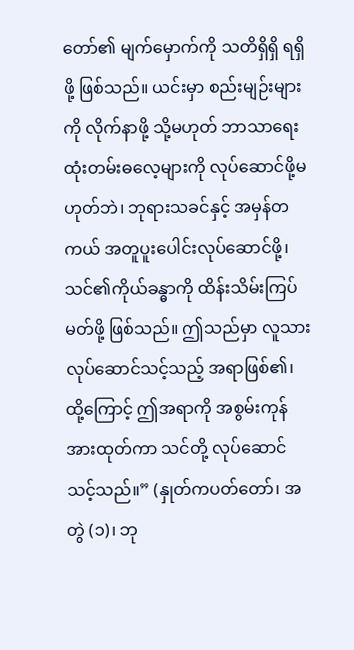တော်၏ မျက်မှောက်ကို သတိရှိရှိ ရရှိဖို့ ဖြစ်သည်။ ယင်းမှာ စည်းမျဉ်းများကို လိုက်နာဖို့ သို့မဟုတ် ဘာသာရေး ထုံးတမ်းဓလေ့များကို လုပ်ဆောင်ဖို့မဟုတ်ဘဲ၊ ဘုရားသခင်နှင့် အမှန်တကယ် အတူပူးပေါင်းလုပ်ဆောင်ဖို့၊ သင်၏ကိုယ်ခန္ဓာကို ထိန်းသိမ်းကြပ်မတ်ဖို့ ဖြစ်သည်။ ဤသည်မှာ လူသား လုပ်ဆောင်သင့်သည့် အရာဖြစ်၏၊ ထို့ကြောင့် ဤအရာကို အစွမ်းကုန် အားထုတ်ကာ သင်တို့ လုပ်ဆောင်သင့်သည်။” (နှုတ်ကပတ်တော်၊ အတွဲ (၁)၊ ဘု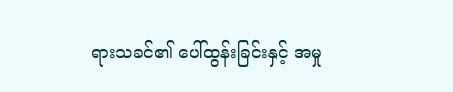ရားသခင်၏ ပေါ်ထွန်းခြင်းနှင့် အမှု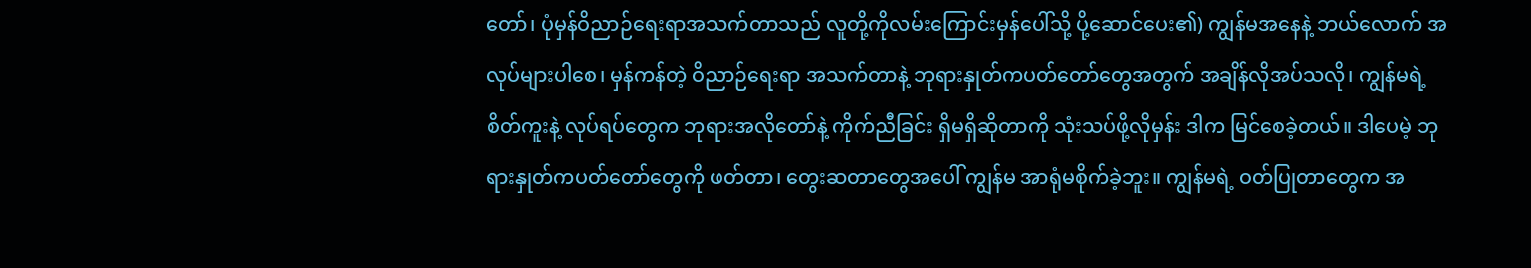တော်၊ ပုံမှန်ဝိညာဉ်ရေးရာအသက်တာသည် လူတို့ကိုလမ်းကြောင်းမှန်ပေါ်သို့ ပို့ဆောင်ပေး၏) ကျွန်မအနေနဲ့ ဘယ်လောက် အလုပ်များပါစေ၊ မှန်ကန်တဲ့ ဝိညာဉ်ရေးရာ အသက်တာနဲ့ ဘုရားနှုတ်ကပတ်တော်တွေအတွက် အချိန်လိုအပ်သလို၊ ကျွန်မရဲ့ စိတ်ကူးနဲ့ လုပ်ရပ်တွေက ဘုရားအလိုတော်နဲ့ ကိုက်ညီခြင်း ရှိမရှိဆိုတာကို သုံးသပ်ဖို့လိုမှန်း ဒါက မြင်စေခဲ့တယ်။ ဒါပေမဲ့ ဘုရားနှုတ်ကပတ်တော်တွေကို ဖတ်တာ၊ တွေးဆတာတွေအပေါ် ကျွန်မ အာရုံမစိုက်ခဲ့ဘူး။ ကျွန်မရဲ့ ဝတ်ပြုတာတွေက အ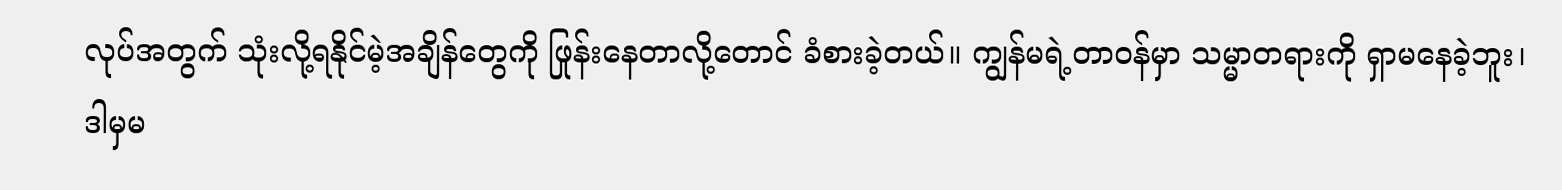လုပ်အတွက် သုံးလို့ရနိုင်မဲ့အချိန်တွေကို ဖြုန်းနေတာလို့တောင် ခံစားခဲ့တယ်။ ကျွန်မရဲ့တာဝန်မှာ သမ္မာတရားကို ရှာမနေခဲ့ဘူး၊ ဒါမှမ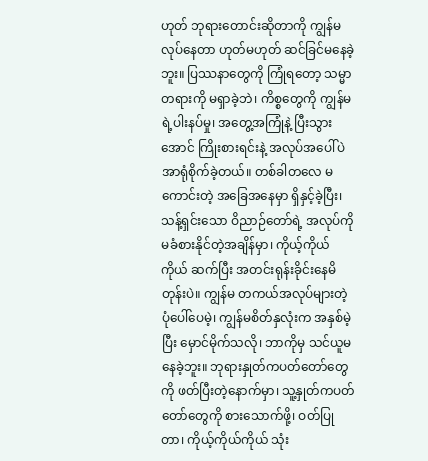ဟုတ် ဘုရားတောင်းဆိုတာကို ကျွန်မ လုပ်နေတာ ဟုတ်မဟုတ် ဆင်ခြင်မနေခဲ့ဘူး။ ပြဿနာတွေကို ကြုံရတော့ သမ္မာတရားကို မရှာခဲ့ဘဲ၊ ကိစ္စတွေကို ကျွန်မရဲ့ပါးနပ်မှု၊ အတွေ့အကြုံနဲ့ ပြီးသွားအောင် ကြိုးစားရင်းနဲ့ အလုပ်အပေါ်ပဲ အာရုံစိုက်ခဲ့တယ်။ တစ်ခါတလေ မကောင်းတဲ့ အခြေအနေမှာ ရှိနှင့်ခဲ့ပြီး၊ သန့်ရှင်းသော ဝိညာဉ်တော်ရဲ့ အလုပ်ကို မခံစားနိုင်တဲ့အချိန်မှာ၊ ကိုယ့်ကိုယ်ကိုယ် ဆက်ပြီး အတင်းရုန်းခိုင်းနေမိတုန်းပဲ။ ကျွန်မ တကယ်အလုပ်များတဲ့ပုံပေါ်ပေမဲ့၊ ကျွန်မစိတ်နှလုံးက အနှစ်မဲ့ပြီး မှောင်မိုက်သလို၊ ဘာကိုမှ သင်ယူမနေခဲ့ဘူး။ ဘုရားနှုတ်ကပတ်တော်တွေကို ဖတ်ပြီးတဲ့နောက်မှာ၊ သူ့နှုတ်ကပတ်တော်တွေကို စားသောက်ဖို့၊ ဝတ်ပြုတာ၊ ကိုယ့်ကိုယ်ကိုယ် သုံး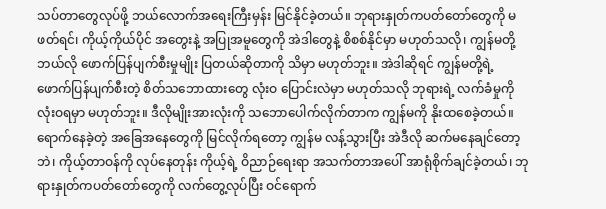သပ်တာတွေလုပ်ဖို့ ဘယ်လောက်အရေးကြီးမှန်း မြင်နိုင်ခဲ့တယ်။ ဘုရားနှုတ်ကပတ်တော်တွေကို မဖတ်ရင်၊ ကိုယ့်ကိုယ်ပိုင် အတွေးနဲ့ အပြုအမူတွေကို အဲဒါတွေနဲ့ စိစစ်နိုင်မှာ မဟုတ်သလို၊ ကျွန်မတို့ ဘယ်လို ဖောက်ပြန်ပျက်စီးမှုမျိုး ပြတယ်ဆိုတာကို သိမှာ မဟုတ်ဘူး။ အဲဒါဆိုရင် ကျွန်မတို့ရဲ့ ဖောက်ပြန်ပျက်စီးတဲ့ စိတ်သဘောထားတွေ လုံးဝ ပြောင်းလဲမှာ မဟုတ်သလို ဘုရားရဲ့ လက်ခံမှုကို လုံးဝရမှာ မဟုတ်ဘူး။ ဒီလိုမျိုးအားလုံးကို သဘောပေါက်လိုက်တာက ကျွန်မကို နိုးထစေခဲ့တယ်။ ရောက်နေခဲ့တဲ့ အခြေအနေတွေကို မြင်လိုက်ရတော့ ကျွန်မ လန့်သွားပြီး အဲဒီလို ဆက်မနေချင်တော့ဘဲ၊ ကိုယ့်တာဝန်ကို လုပ်နေတုန်း ကိုယ့်ရဲ့ ဝိညာဉ်ရေးရာ အသက်တာအပေါ် အာရုံစိုက်ချင်ခဲ့တယ်၊ ဘုရားနှုတ်ကပတ်တော်တွေကို လက်တွေ့လုပ်ပြီး ဝင်ရောက်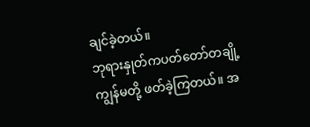ချင်ခဲ့တယ်။
ဘုရားနှုတ်ကပတ်တော်တချို့ ကျွန်မတို့ ဖတ်ခဲ့ကြတယ်။ အ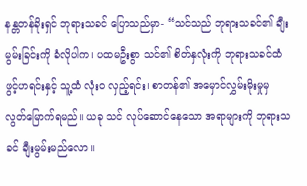နန္တတန်ခိုးရှင် ဘုရားသခင် ပြောသည်မှာ- “သင်သည် ဘုရားသခင်၏ ချီးမွမ်းခြင်းကို ခံလိုပါက၊ ပထမဦးစွာ သင်၏ စိတ်နှလုံးကို ဘုရားသခင်ထံ ဖွင့်ဟရင်းနှင့် သူ့ထံ လုံးဝ လှည့်ရင်း၊ စာတန်၏ အမှောင်လွှမ်းမိုးမှုမှ လွတ်မြောက်ရမည်။ ယခု သင် လုပ်ဆောင်နေသော အရာများကို ဘုရားသခင် ချီးမွမ်းမည်လော။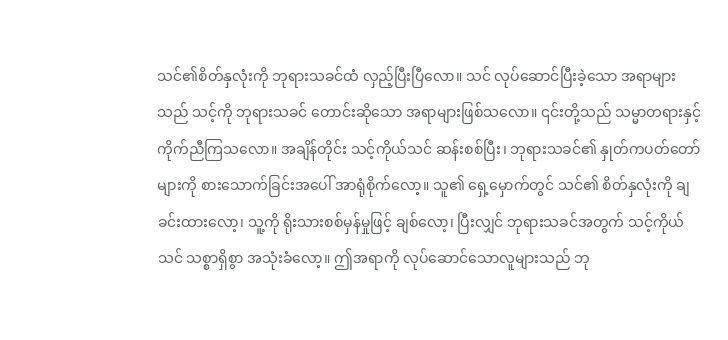သင်၏စိတ်နှလုံးကို ဘုရားသခင်ထံ လှည့်ပြီးပြီလော။ သင် လုပ်ဆောင်ပြီးခဲ့သော အရာများသည် သင့်ကို ဘုရားသခင် တောင်းဆိုသော အရာများဖြစ်သလော။ ၎င်းတို့သည် သမ္မာတရားနှင့် ကိုက်ညီကြသလော။ အချိန်တိုင်း သင့်ကိုယ်သင် ဆန်းစစ်ပြီး၊ ဘုရားသခင်၏ နှုတ်ကပတ်တော်များကို စားသောက်ခြင်းအပေါ် အာရုံစိုက်လော့။ သူ၏ ရှေ့မှောက်တွင် သင်၏ စိတ်နှလုံးကို ချခင်းထားလော့၊ သူ့ကို ရိုးသားစစ်မှန်မှုဖြင့် ချစ်လော့၊ ပြီးလျှင် ဘုရားသခင်အတွက် သင့်ကိုယ်သင် သစ္စာရှိစွာ အသုံးခံလော့။ ဤအရာကို လုပ်ဆောင်သောလူများသည် ဘု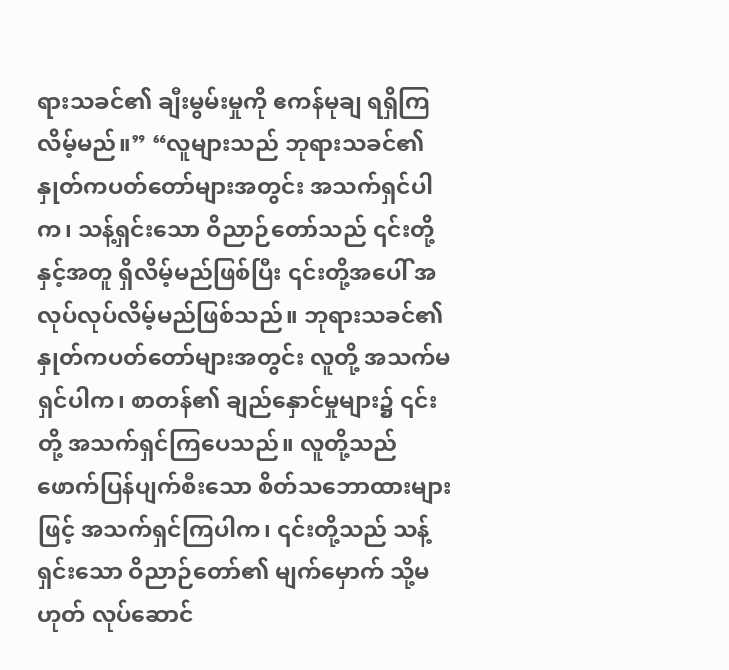ရားသခင်၏ ချီးမွမ်းမှုကို ဧကန်မုချ ရရှိကြလိမ့်မည်။” “လူများသည် ဘုရားသခင်၏ နှုတ်ကပတ်တော်များအတွင်း အသက်ရှင်ပါက၊ သန့်ရှင်းသော ဝိညာဉ်တော်သည် ၎င်းတို့နှင့်အတူ ရှိလိမ့်မည်ဖြစ်ပြီး ၎င်းတို့အပေါ် အလုပ်လုပ်လိမ့်မည်ဖြစ်သည်။ ဘုရားသခင်၏ နှုတ်ကပတ်တော်များအတွင်း လူတို့ အသက်မရှင်ပါက၊ စာတန်၏ ချည်နှောင်မှုများ၌ ၎င်းတို့ အသက်ရှင်ကြပေသည်။ လူတို့သည် ဖောက်ပြန်ပျက်စီးသော စိတ်သဘောထားများဖြင့် အသက်ရှင်ကြပါက၊ ၎င်းတို့သည် သန့်ရှင်းသော ဝိညာဉ်တော်၏ မျက်မှောက် သို့မဟုတ် လုပ်ဆောင်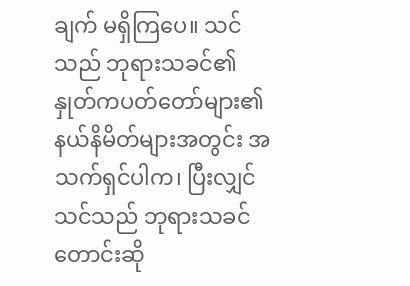ချက် မရှိကြပေ။ သင်သည် ဘုရားသခင်၏ နှုတ်ကပတ်တော်များ၏ နယ်နိမိတ်များအတွင်း အသက်ရှင်ပါက၊ ပြီးလျှင် သင်သည် ဘုရားသခင် တောင်းဆို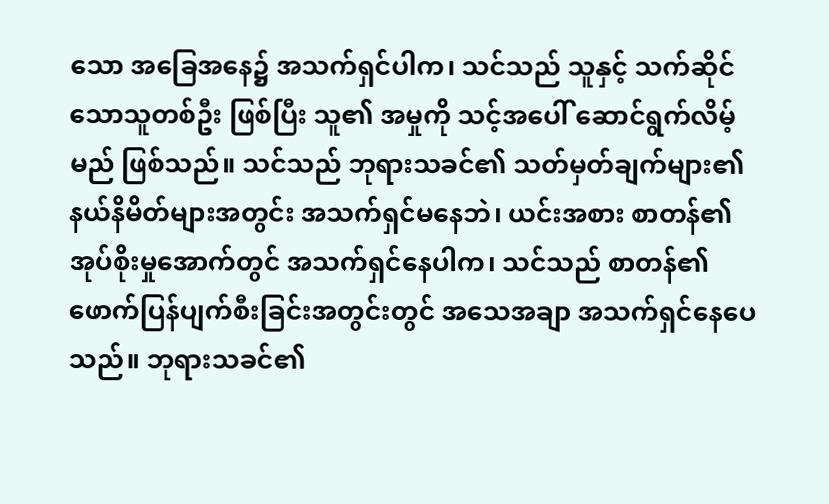သော အခြေအနေ၌ အသက်ရှင်ပါက၊ သင်သည် သူနှင့် သက်ဆိုင်သောသူတစ်ဦး ဖြစ်ပြီး သူ၏ အမှုကို သင့်အပေါ် ဆောင်ရွက်လိမ့်မည် ဖြစ်သည်။ သင်သည် ဘုရားသခင်၏ သတ်မှတ်ချက်များ၏ နယ်နိမိတ်များအတွင်း အသက်ရှင်မနေဘဲ၊ ယင်းအစား စာတန်၏ အုပ်စိုးမှုအောက်တွင် အသက်ရှင်နေပါက၊ သင်သည် စာတန်၏ ဖောက်ပြန်ပျက်စီးခြင်းအတွင်းတွင် အသေအချာ အသက်ရှင်နေပေသည်။ ဘုရားသခင်၏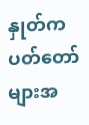နှုတ်ကပတ်တော်များအ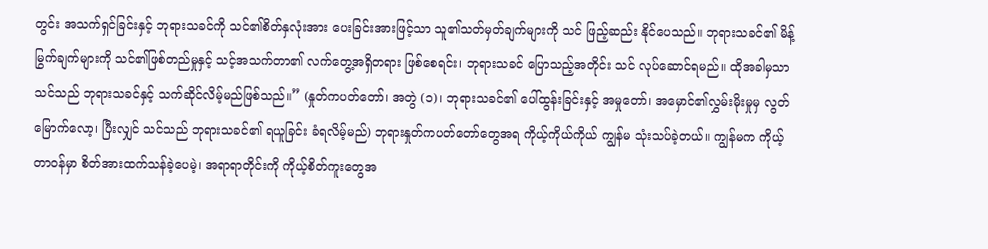တွင်း အသက်ရှင်ခြင်းနှင့် ဘုရားသခင်ကို သင်၏စိတ်နှလုံးအား ပေးခြင်းအားဖြင့်သာ သူ၏သတ်မှတ်ချက်များကို သင် ဖြည့်ဆည်း နိုင်ပေသည်။ ဘုရားသခင်၏ မိန့်မြွက်ချက်များကို သင်၏ဖြစ်တည်မှုနှင့် သင့်အသက်တာ၏ လက်တွေ့အရှိတရား ဖြစ်စေရင်း၊ ဘုရားသခင် ပြောသည့်အတိုင်း သင် လုပ်ဆောင်ရမည်။ ထိုအခါမှသာ သင်သည် ဘုရားသခင်နှင့် သက်ဆိုင်လိမ့်မည်ဖြစ်သည်။” (နှုတ်ကပတ်တော်၊ အတွဲ (၁)၊ ဘုရားသခင်၏ ပေါ်ထွန်းခြင်းနှင့် အမှုတော်၊ အမှောင်၏လွှမ်းမိုးမှုမှ လွတ်မြောက်လော့၊ ပြီးလျှင် သင်သည် ဘုရားသခင်၏ ရယူခြင်း ခံရလိမ့်မည်) ဘုရားနှုတ်ကပတ်တော်တွေအရ ကိုယ့်ကိုယ်ကိုယ် ကျွန်မ သုံးသပ်ခဲ့တယ်။ ကျွန်မက ကိုယ့်တာဝန်မှာ စိတ်အားထက်သန်ခဲ့ပေမဲ့၊ အရာရာတိုင်းကို ကိုယ့်စိတ်ကူးတွေအ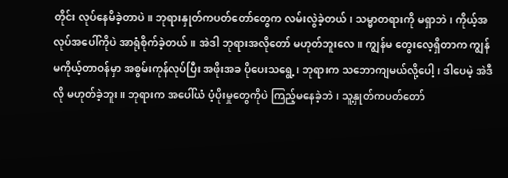တိုင်း လုပ်နေမိခဲ့တာပဲ။ ဘုရားနှုတ်ကပတ်တော်တွေက လမ်းလွဲခဲ့တယ်၊ သမ္မာတရားကို မရှာဘဲ၊ ကိုယ့်အလုပ်အပေါ်ကိုပဲ အာရုံစိုက်ခဲ့တယ်။ အဲဒါ ဘုရားအလိုတော် မဟုတ်ဘူးလေ။ ကျွန်မ တွေးလေ့ရှိတာက ကျွန်မကိုယ့်တာဝန်မှာ အစွမ်းကုန်လုပ်ပြီး အဖိုးအခ ပိုပေးသရွေ့၊ ဘုရားက သဘောကျမယ်လို့ပေါ့၊ ဒါပေမဲ့ အဲဒီလို မဟုတ်ခဲ့ဘူး။ ဘုရားက အပေါ်ယံ ပံ့ပိုးမှုတွေကိုပဲ ကြည့်မနေခဲ့ဘဲ၊ သူ့နှုတ်ကပတ်တော်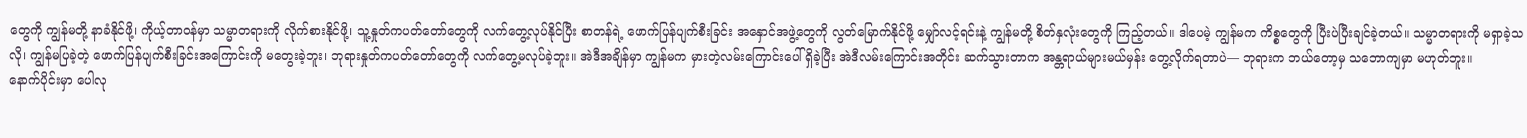တွေကို ကျွန်မတို့ နာခံနိုင်ဖို့၊ ကိုယ့်တာဝန်မှာ သမ္မာတရားကို လိုက်စားနိုင်ဖို့၊ သူ့နှုတ်ကပတ်တော်တွေကို လက်တွေ့လုပ်နိုင်ပြီး စာတန်ရဲ့ ဖောက်ပြန်ပျက်စီးခြင်း အနှောင်အဖွဲ့တွေကို လွတ်မြောက်နိုင်ဖို့ မျှော်လင့်ရင်းနဲ့ ကျွန်မတို့ စိတ်နှလုံးတွေကို ကြည့်တယ်။ ဒါပေမဲ့ ကျွန်မက ကိစ္စတွေကို ပြီးပဲပြီးချင်ခဲ့တယ်။ သမ္မာတရားကို မရှာခဲ့သလို၊ ကျွန်မပြခဲ့တဲ့ ဖောက်ပြန်ပျက်စီးခြင်းအကြောင်းကို မတွေးခဲ့ဘူး၊ ဘုရားနှုတ်ကပတ်တော်တွေကို လက်တွေ့မလုပ်ခဲ့ဘူး။ အဲဒီအချိန်မှာ ကျွန်မက မှားတဲ့လမ်းကြောင်းပေါ် ရှိခဲ့ပြီး အဲဒီလမ်းကြောင်းအတိုင်း ဆက်သွားတာက အန္တရာယ်များမယ်မှန်း တွေ့လိုက်ရတာပဲ— ဘုရားက ဘယ်တော့မှ သဘောကျမှာ မဟုတ်ဘူး။
နောက်ပိုင်းမှာ ပေါလု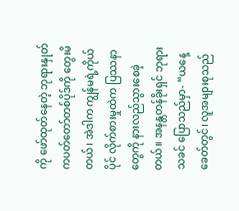ကို ဖော်ထုတ်နေတဲ့ ဘုရားနှုတ်ကပတ်တော်တစ်ပိုဒ်ကို တွေးမိတယ်၊ အဲဒါက ကျွန်မရဲ့ကိုယ်ပိုင် လိုက်စားမှုထဲက ပြဿနာတွေကို နားလည်သွားစေခဲ့တယ်။ အနန္တတန်ခိုးရှင် ဘုရားသခင် ပြောသည်မှာ- “ယနေ့ခေတ်တွင်၊ လူအများစုသည်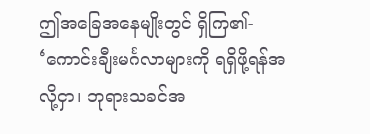ဤအခြေအနေမျိုးတွင် ရှိကြ၏- ‘ကောင်းချီးမင်္ဂလာများကို ရရှိဖို့ရန်အလို့ငှာ၊ ဘုရားသခင်အ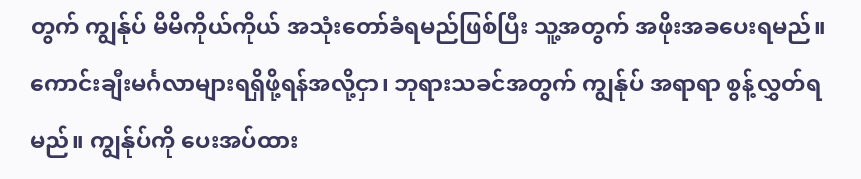တွက် ကျွန်ုပ် မိမိကိုယ်ကိုယ် အသုံးတော်ခံရမည်ဖြစ်ပြီး သူ့အတွက် အဖိုးအခပေးရမည်။ ကောင်းချီးမင်္ဂလာများရရှိဖို့ရန်အလို့ငှာ၊ ဘုရားသခင်အတွက် ကျွန်ုပ် အရာရာ စွန့်လွှတ်ရမည်။ ကျွန်ုပ်ကို ပေးအပ်ထား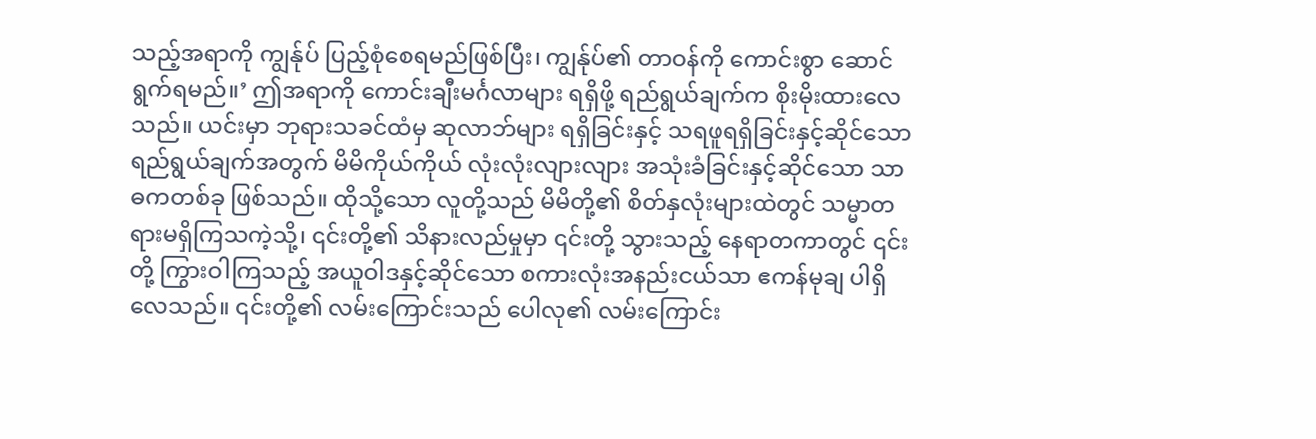သည့်အရာကို ကျွန်ုပ် ပြည့်စုံစေရမည်ဖြစ်ပြီး၊ ကျွန်ုပ်၏ တာဝန်ကို ကောင်းစွာ ဆောင်ရွက်ရမည်။’ ဤအရာကို ကောင်းချီးမင်္ဂလာများ ရရှိဖို့ ရည်ရွယ်ချက်က စိုးမိုးထားလေသည်။ ယင်းမှာ ဘုရားသခင်ထံမှ ဆုလာဘ်များ ရရှိခြင်းနှင့် သရဖူရရှိခြင်းနှင့်ဆိုင်သော ရည်ရွယ်ချက်အတွက် မိမိကိုယ်ကိုယ် လုံးလုံးလျားလျား အသုံးခံခြင်းနှင့်ဆိုင်သော သာဓကတစ်ခု ဖြစ်သည်။ ထိုသို့သော လူတို့သည် မိမိတို့၏ စိတ်နှလုံးများထဲတွင် သမ္မာတရားမရှိကြသကဲ့သို့၊ ၎င်းတို့၏ သိနားလည်မှုမှာ ၎င်းတို့ သွားသည့် နေရာတကာတွင် ၎င်းတို့ ကြွားဝါကြသည့် အယူဝါဒနှင့်ဆိုင်သော စကားလုံးအနည်းငယ်သာ ဧကန်မုချ ပါရှိလေသည်။ ၎င်းတို့၏ လမ်းကြောင်းသည် ပေါလု၏ လမ်းကြောင်း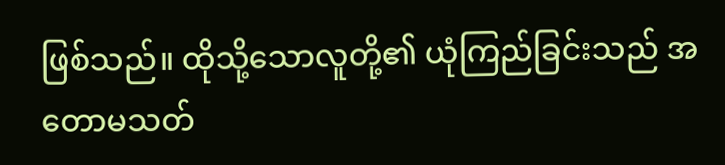ဖြစ်သည်။ ထိုသို့သောလူတို့၏ ယုံကြည်ခြင်းသည် အတောမသတ်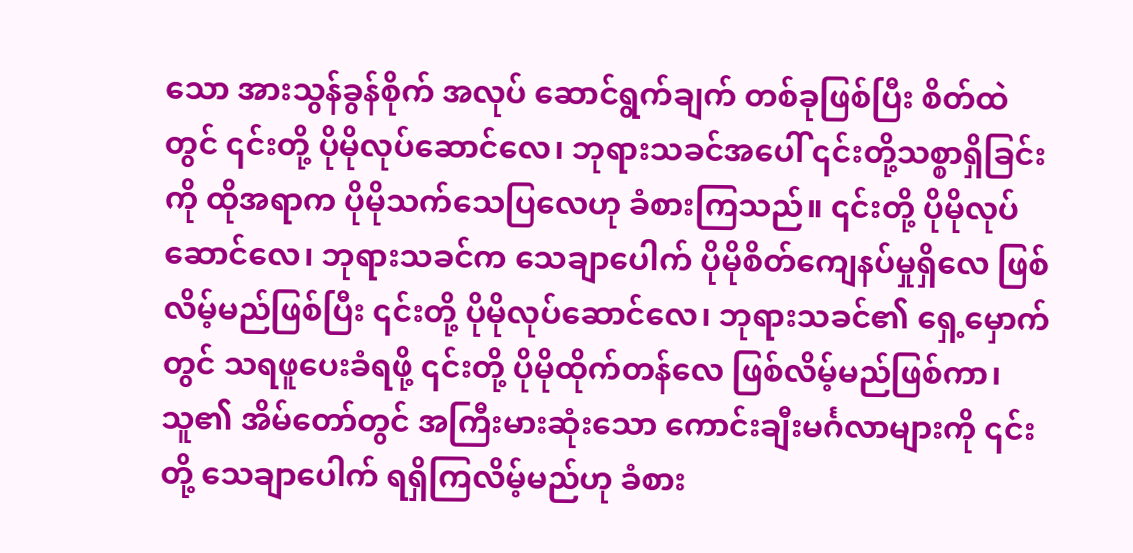သော အားသွန်ခွန်စိုက် အလုပ် ဆောင်ရွက်ချက် တစ်ခုဖြစ်ပြီး စိတ်ထဲတွင် ၎င်းတို့ ပိုမိုလုပ်ဆောင်လေ၊ ဘုရားသခင်အပေါ် ၎င်းတို့သစ္စာရှိခြင်းကို ထိုအရာက ပိုမိုသက်သေပြလေဟု ခံစားကြသည်။ ၎င်းတို့ ပိုမိုလုပ်ဆောင်လေ၊ ဘုရားသခင်က သေချာပေါက် ပိုမိုစိတ်ကျေနပ်မှုရှိလေ ဖြစ်လိမ့်မည်ဖြစ်ပြီး ၎င်းတို့ ပိုမိုလုပ်ဆောင်လေ၊ ဘုရားသခင်၏ ရှေ့မှောက်တွင် သရဖူပေးခံရဖို့ ၎င်းတို့ ပိုမိုထိုက်တန်လေ ဖြစ်လိမ့်မည်ဖြစ်ကာ၊ သူ၏ အိမ်တော်တွင် အကြီးမားဆုံးသော ကောင်းချီးမင်္ဂလာများကို ၎င်းတို့ သေချာပေါက် ရရှိကြလိမ့်မည်ဟု ခံစား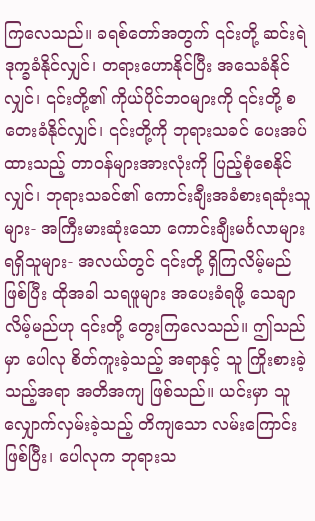ကြလေသည်။ ခရစ်တော်အတွက် ၎င်းတို့ ဆင်းရဲဒုက္ခခံနိုင်လျှင်၊ တရားဟောနိုင်ပြီး အသေခံနိုင်လျှင်၊ ၎င်းတို့၏ ကိုယ်ပိုင်ဘဝများကို ၎င်းတို့ စတေးခံနိုင်လျှင်၊ ၎င်းတို့ကို ဘုရားသခင် ပေးအပ်ထားသည့် တာဝန်များအားလုံးကို ပြည့်စုံစေနိုင်လျှင်၊ ဘုရားသခင်၏ ကောင်းချီးအခံစားရဆုံးသူများ- အကြီးမားဆုံးသော ကောင်းချီးမင်္ဂလာများ ရရှိသူများ- အလယ်တွင် ၎င်းတို့ ရှိကြလိမ့်မည် ဖြစ်ပြီး ထိုအခါ သရဖူများ အပေးခံရဖို့ သေချာလိမ့်မည်ဟု ၎င်းတို့ တွေးကြလေသည်။ ဤသည်မှာ ပေါလု စိတ်ကူးခဲ့သည့် အရာနှင့် သူ ကြိုးစားခဲ့သည့်အရာ အတိအကျ ဖြစ်သည်။ ယင်းမှာ သူ လျှောက်လှမ်းခဲ့သည့် တိကျသော လမ်းကြောင်း ဖြစ်ပြီး၊ ပေါလုက ဘုရားသ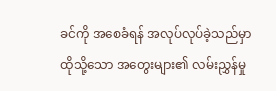ခင်ကို အစေခံရန် အလုပ်လုပ်ခဲ့သည်မှာ ထိုသို့သော အတွေးများ၏ လမ်းညွှန်မှု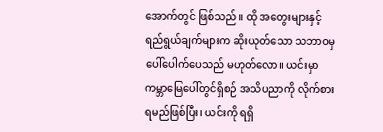အောက်တွင် ဖြစ်သည်။ ထို အတွေးများနှင့် ရည်ရွယ်ချက်များက ဆိုးယုတ်သော သဘာဝမှ ပေါ်ပေါက်ပေသည် မဟုတ်လော။ ယင်းမှာ ကမ္ဘာမြေပေါ်တွင်ရှိစဉ် အသိပညာကို လိုက်စားရမည်ဖြစ်ပြီး၊ ယင်းကို ရရှိ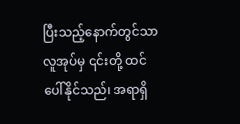ပြီးသည့်နောက်တွင်သာ လူအုပ်မှ ၎င်းတို့ ထင်ပေါ်နိုင်သည်၊ အရာရှိ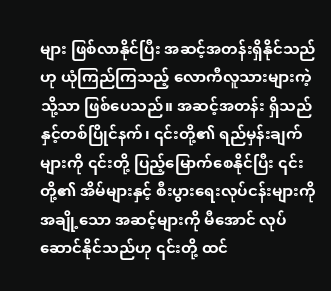များ ဖြစ်လာနိုင်ပြီး အဆင့်အတန်းရှိနိုင်သည်ဟု ယုံကြည်ကြသည့် လောကီလူသားများကဲ့သို့သာ ဖြစ်ပေသည်။ အဆင့်အတန်း ရှိသည်နှင့်တစ်ပြိုင်နက်၊ ၎င်းတို့၏ ရည်မှန်းချက်များကို ၎င်းတို့ ပြည့်မြောက်စေနိုင်ပြီး ၎င်းတို့၏ အိမ်များနှင့် စီးပွားရေးလုပ်ငန်းများကို အချို့သော အဆင့်များကို မီအောင် လုပ်ဆောင်နိုင်သည်ဟု ၎င်းတို့ ထင်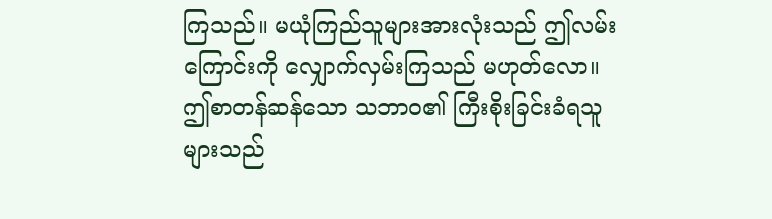ကြသည်။ မယုံကြည်သူများအားလုံးသည် ဤလမ်းကြောင်းကို လျှောက်လှမ်းကြသည် မဟုတ်လော။ ဤစာတန်ဆန်သော သဘာဝ၏ ကြီးစိုးခြင်းခံရသူများသည်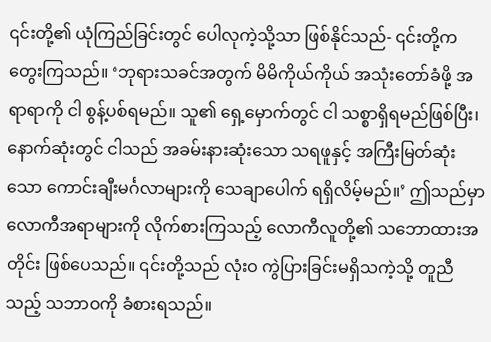၎င်းတို့၏ ယုံကြည်ခြင်းတွင် ပေါလုကဲ့သို့သာ ဖြစ်နိုင်သည်- ၎င်းတို့က တွေးကြသည်။ ‘ဘုရားသခင်အတွက် မိမိကိုယ်ကိုယ် အသုံးတော်ခံဖို့ အရာရာကို ငါ စွန့်ပစ်ရမည်။ သူ၏ ရှေ့မှောက်တွင် ငါ သစ္စာရှိရမည်ဖြစ်ပြီး၊ နောက်ဆုံးတွင် ငါသည် အခမ်းနားဆုံးသော သရဖူနှင့် အကြီးမြတ်ဆုံးသော ကောင်းချီးမင်္ဂလာများကို သေချာပေါက် ရရှိလိမ့်မည်။’ ဤသည်မှာ လောကီအရာများကို လိုက်စားကြသည့် လောကီလူတို့၏ သဘောထားအတိုင်း ဖြစ်ပေသည်။ ၎င်းတို့သည် လုံးဝ ကွဲပြားခြင်းမရှိသကဲ့သို့ တူညီသည့် သဘာဝကို ခံစားရသည်။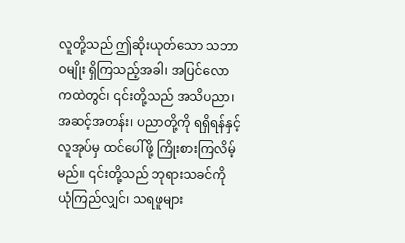လူတို့သည် ဤဆိုးယုတ်သော သဘာဝမျိုး ရှိကြသည့်အခါ၊ အပြင်လောကထဲတွင်၊ ၎င်းတို့သည် အသိပညာ၊ အဆင့်အတန်း၊ ပညာတို့ကို ရရှိရန်နှင့် လူအုပ်မှ ထင်ပေါ်ဖို့ ကြိုးစားကြလိမ့်မည်။ ၎င်းတို့သည် ဘုရားသခင်ကို ယုံကြည်လျှင်၊ သရဖူများ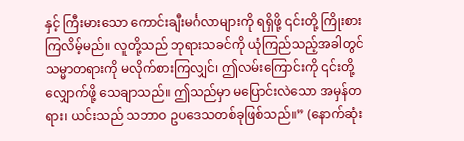နှင့် ကြီးမားသော ကောင်းချီးမင်္ဂလာများကို ရရှိဖို့ ၎င်းတို့ ကြိုးစားကြလိမ့်မည်။ လူတို့သည် ဘုရားသခင်ကို ယုံကြည်သည့်အခါတွင် သမ္မာတရားကို မလိုက်စားကြလျှင်၊ ဤလမ်းကြောင်းကို ၎င်းတို့ လျှောက်ဖို့ သေချာသည်။ ဤသည်မှာ မပြောင်းလဲသော အမှန်တရား၊ ယင်းသည် သဘာဝ ဥပဒေသတစ်ခုဖြစ်သည်။” (နောက်ဆုံး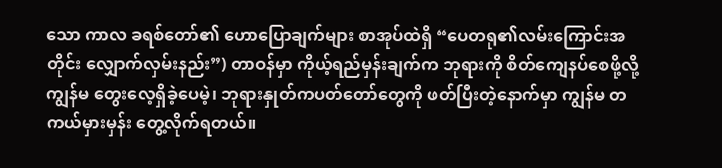သော ကာလ ခရစ်တော်၏ ဟောပြောချက်များ စာအုပ်ထဲရှိ “ပေတရု၏လမ်းကြောင်းအတိုင်း လျှောက်လှမ်းနည်း”) တာဝန်မှာ ကိုယ့်ရည်မှန်းချက်က ဘုရားကို စိတ်ကျေနပ်စေဖို့လို့ ကျွန်မ တွေးလေ့ရှိခဲ့ပေမဲ့၊ ဘုရားနှုတ်ကပတ်တော်တွေကို ဖတ်ပြီးတဲ့နောက်မှာ ကျွန်မ တကယ်မှားမှန်း တွေ့လိုက်ရတယ်။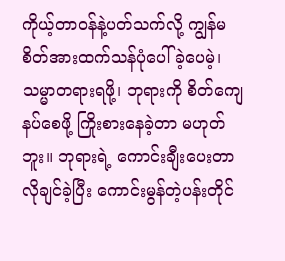ကိုယ့်တာဝန်နဲ့ပတ်သက်လို့ ကျွန်မ စိတ်အားထက်သန်ပုံပေါ်ခဲ့ပေမဲ့၊ သမ္မာတရားရဖို့၊ ဘုရားကို စိတ်ကျေနပ်စေဖို့ ကြိုးစားနေခဲ့တာ မဟုတ်ဘူး။ ဘုရားရဲ့ ကောင်းချီးပေးတာ လိုချင်ခဲ့ပြီး ကောင်းမွန်တဲ့ပန်းတိုင်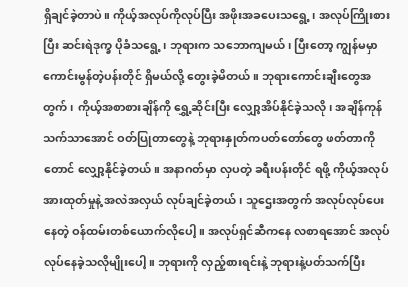ရှိချင်ခဲ့တာပဲ။ ကိုယ့်အလုပ်ကိုလုပ်ပြီး အဖိုးအခပေးသရွေ့၊ အလုပ်ကြိုးစားပြီး ဆင်းရဲဒုက္ခ ပိုခံသရွေ့၊ ဘုရားက သဘောကျမယ်၊ ပြီးတော့ ကျွန်မမှာ ကောင်းမွန်တဲ့ပန်းတိုင် ရှိမယ်လို့ တွေးခဲ့မိတယ်။ ဘုရားကောင်းချီးတွေအတွက်၊ ကိုယ့်အစာစားချိန်ကို ရွှေ့ဆိုင်းပြီး လျှော့အိပ်နိုင်ခဲ့သလို၊ အချိန်ကုန်သက်သာအောင် ဝတ်ပြုတာတွေနဲ့ ဘုရားနှုတ်ကပတ်တော်တွေ ဖတ်တာကိုတောင် လျှော့နိုင်ခဲ့တယ်။ အနာဂတ်မှာ လှပတဲ့ ခရီးပန်းတိုင် ရဖို့ ကိုယ့်အလုပ်အားထုတ်မှုနဲ့ အလဲအလှယ် လုပ်ချင်ခဲ့တယ်၊ သူဌေးအတွက် အလုပ်လုပ်ပေးနေတဲ့ ဝန်ထမ်းတစ်ယောက်လိုပေါ့။ အလုပ်ရှင်ဆီကနေ လစာရအောင် အလုပ်လုပ်နေခဲ့သလိုမျိုးပေါ့။ ဘုရားကို လှည့်စားရင်းနဲ့ ဘုရားနဲ့ပတ်သက်ပြီး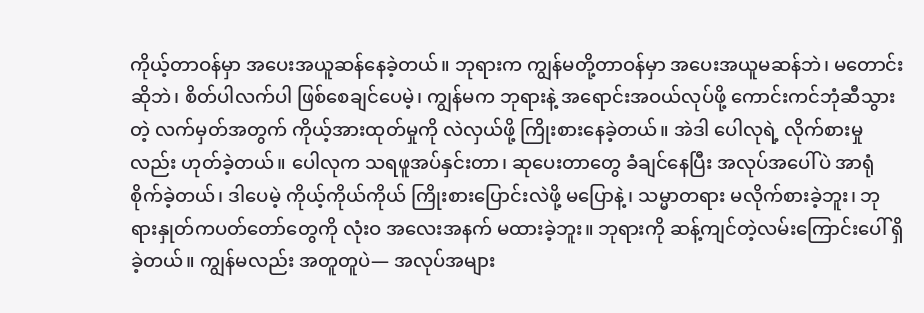ကိုယ့်တာဝန်မှာ အပေးအယူဆန်နေခဲ့တယ်။ ဘုရားက ကျွန်မတို့တာဝန်မှာ အပေးအယူမဆန်ဘဲ၊ မတောင်းဆိုဘဲ၊ စိတ်ပါလက်ပါ ဖြစ်စေချင်ပေမဲ့၊ ကျွန်မက ဘုရားနဲ့ အရောင်းအဝယ်လုပ်ဖို့ ကောင်းကင်ဘုံဆီသွားတဲ့ လက်မှတ်အတွက် ကိုယ့်အားထုတ်မှုကို လဲလှယ်ဖို့ ကြိုးစားနေခဲ့တယ်။ အဲဒါ ပေါလုရဲ့ လိုက်စားမှုလည်း ဟုတ်ခဲ့တယ်။ ပေါလုက သရဖူအပ်နှင်းတာ၊ ဆုပေးတာတွေ ခံချင်နေပြီး အလုပ်အပေါ်ပဲ အာရုံစိုက်ခဲ့တယ်၊ ဒါပေမဲ့ ကိုယ့်ကိုယ်ကိုယ် ကြိုးစားပြောင်းလဲဖို့ မပြောနဲ့၊ သမ္မာတရား မလိုက်စားခဲ့ဘူး၊ ဘုရားနှုတ်ကပတ်တော်တွေကို လုံးဝ အလေးအနက် မထားခဲ့ဘူး။ ဘုရားကို ဆန့်ကျင်တဲ့လမ်းကြောင်းပေါ် ရှိခဲ့တယ်။ ကျွန်မလည်း အတူတူပဲ— အလုပ်အများ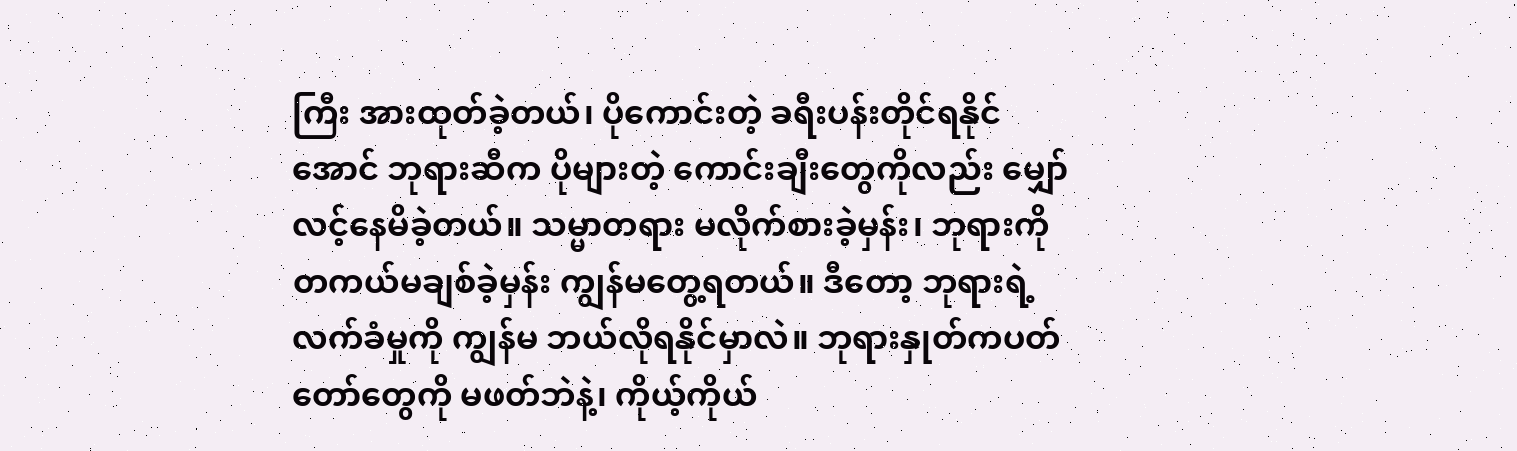ကြီး အားထုတ်ခဲ့တယ်၊ ပိုကောင်းတဲ့ ခရီးပန်းတိုင်ရနိုင်အောင် ဘုရားဆီက ပိုများတဲ့ ကောင်းချီးတွေကိုလည်း မျှော်လင့်နေမိခဲ့တယ်။ သမ္မာတရား မလိုက်စားခဲ့မှန်း၊ ဘုရားကို တကယ်မချစ်ခဲ့မှန်း ကျွန်မတွေ့ရတယ်။ ဒီတော့ ဘုရားရဲ့ လက်ခံမှုကို ကျွန်မ ဘယ်လိုရနိုင်မှာလဲ။ ဘုရားနှုတ်ကပတ်တော်တွေကို မဖတ်ဘဲနဲ့၊ ကိုယ့်ကိုယ်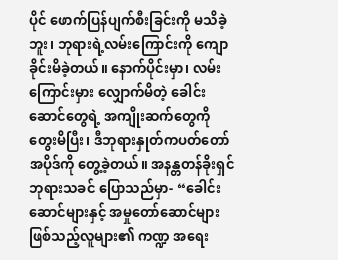ပိုင် ဖောက်ပြန်ပျက်စီးခြင်းကို မသိခဲ့ဘူး၊ ဘုရားရဲ့လမ်းကြောင်းကို ကျောခိုင်းမိခဲ့တယ်။ နောက်ပိုင်းမှာ၊ လမ်းကြောင်းမှား လျှောက်မိတဲ့ ခေါင်းဆောင်တွေရဲ့ အကျိုးဆက်တွေကို တွေးမိပြီး၊ ဒီဘုရားနှုတ်ကပတ်တော်အပိုဒ်ကို တွေ့ခဲ့တယ်။ အနန္တတန်ခိုးရှင် ဘုရားသခင် ပြောသည်မှာ- “ခေါင်းဆောင်များနှင့် အမှုတော်ဆောင်များ ဖြစ်သည့်လူများ၏ ကဏ္ဍ အရေး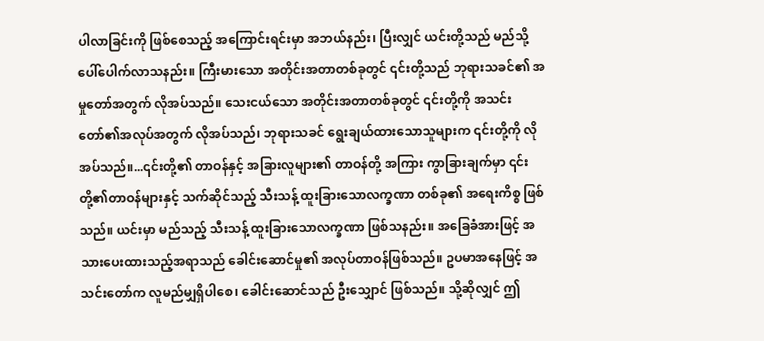ပါလာခြင်းကို ဖြစ်စေသည့် အကြောင်းရင်းမှာ အဘယ်နည်း၊ ပြီးလျှင် ယင်းတို့သည် မည်သို့ ပေါ်ပေါက်လာသနည်း။ ကြီးမားသော အတိုင်းအတာတစ်ခုတွင် ၎င်းတို့သည် ဘုရားသခင်၏ အမှုတော်အတွက် လိုအပ်သည်။ သေးငယ်သော အတိုင်းအတာတစ်ခုတွင် ၎င်းတို့ကို အသင်းတော်၏အလုပ်အတွက် လိုအပ်သည်၊ ဘုရားသခင် ရွေးချယ်ထားသောသူများက ၎င်းတို့ကို လိုအပ်သည်။...၎င်းတို့၏ တာဝန်နှင့် အခြားလူများ၏ တာဝန်တို့ အကြား ကွာခြားချက်မှာ ၎င်းတို့၏တာဝန်များနှင့် သက်ဆိုင်သည့် သီးသန့် ထူးခြားသောလက္ခဏာ တစ်ခု၏ အရေးကိစ္စ ဖြစ်သည်။ ယင်းမှာ မည်သည့် သီးသန့် ထူးခြားသောလက္ခဏာ ဖြစ်သနည်း။ အခြေခံအားဖြင့် အသားပေးထားသည့်အရာသည် ခေါင်းဆောင်မှု၏ အလုပ်တာဝန်ဖြစ်သည်။ ဥပမာအနေဖြင့် အသင်းတော်က လူမည်မျှရှိပါစေ၊ ခေါင်းဆောင်သည် ဦးသျှောင် ဖြစ်သည်။ သို့ဆိုလျှင် ဤ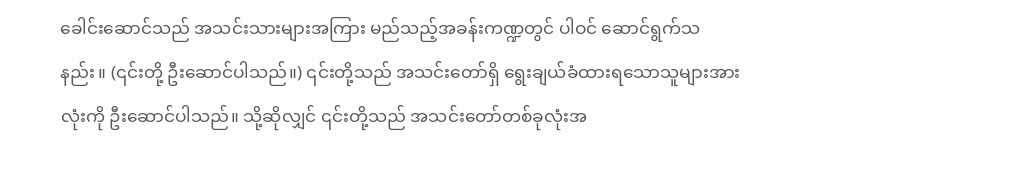ခေါင်းဆောင်သည် အသင်းသားများအကြား မည်သည့်အခန်းကဏ္ဍတွင် ပါဝင် ဆောင်ရွက်သနည်း။ (၎င်းတို့ ဦးဆောင်ပါသည်။) ၎င်းတို့သည် အသင်းတော်ရှိ ရွေးချယ်ခံထားရသောသူများအားလုံးကို ဦးဆောင်ပါသည်။ သို့ဆိုလျှင် ၎င်းတို့သည် အသင်းတော်တစ်ခုလုံးအ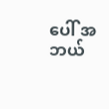ပေါ် အဘယ်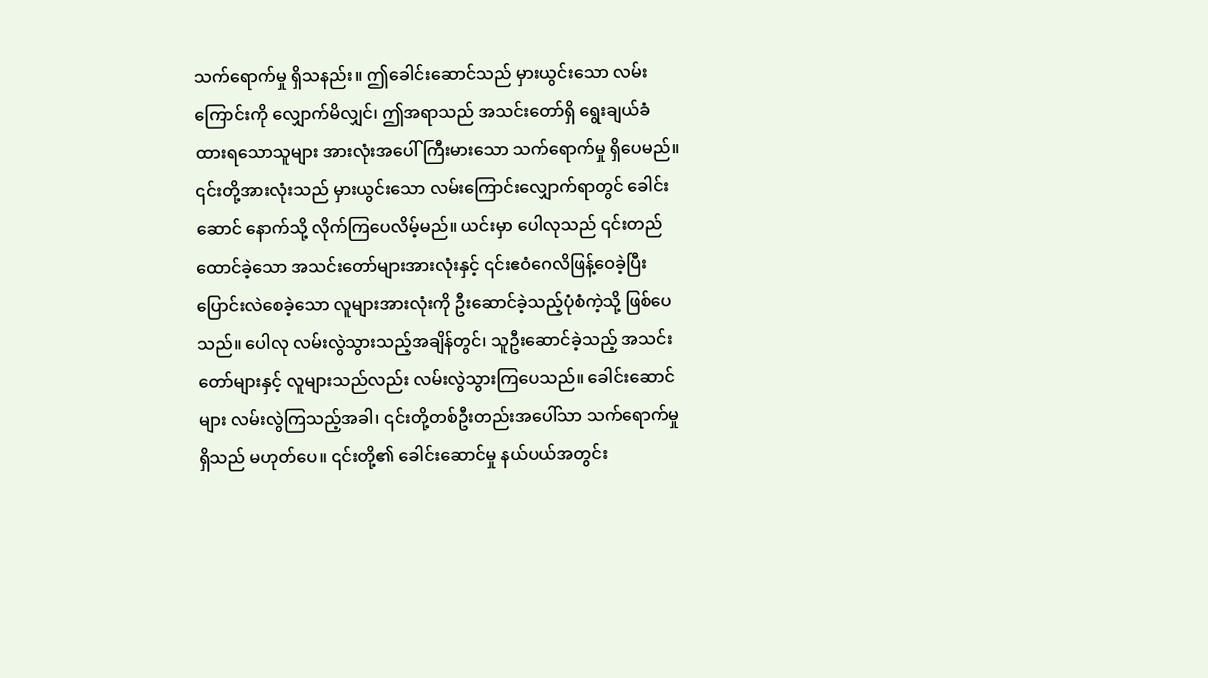သက်ရောက်မှု ရှိသနည်း။ ဤခေါင်းဆောင်သည် မှားယွင်းသော လမ်းကြောင်းကို လျှောက်မိလျှင်၊ ဤအရာသည် အသင်းတော်ရှိ ရွေးချယ်ခံထားရသောသူများ အားလုံးအပေါ် ကြီးမားသော သက်ရောက်မှု ရှိပေမည်။ ၎င်းတို့အားလုံးသည် မှားယွင်းသော လမ်းကြောင်းလျှောက်ရာတွင် ခေါင်းဆောင် နောက်သို့ လိုက်ကြပေလိမ့်မည်။ ယင်းမှာ ပေါလုသည် ၎င်းတည်ထောင်ခဲ့သော အသင်းတော်များအားလုံးနှင့် ၎င်းဧဝံဂေလိဖြန့်ဝေခဲ့ပြီး ပြောင်းလဲစေခဲ့သော လူများအားလုံးကို ဦးဆောင်ခဲ့သည့်ပုံစံကဲ့သို့ ဖြစ်ပေသည်။ ပေါလု လမ်းလွဲသွားသည့်အချိန်တွင်၊ သူဦးဆောင်ခဲ့သည့် အသင်းတော်များနှင့် လူများသည်လည်း လမ်းလွဲသွားကြပေသည်။ ခေါင်းဆောင်များ လမ်းလွဲကြသည့်အခါ၊ ၎င်းတို့တစ်ဦးတည်းအပေါ်သာ သက်ရောက်မှုရှိသည် မဟုတ်ပေ။ ၎င်းတို့၏ ခေါင်းဆောင်မှု နယ်ပယ်အတွင်း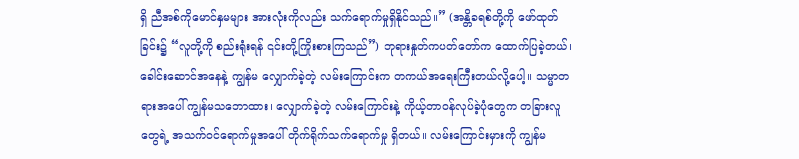ရှိ ညီအစ်ကိုမောင်နှမများ အားလုံးကိုလည်း သက်ရောက်မှုရှိနိုင်သည်။” (အန္တိခရစ်တို့ကို ဖော်ထုတ်ခြင်း၌ “လူတို့ကို စည်းရုံးရန် ၎င်းတို့ကြိုးစားကြသည်”) ဘုရားနှုတ်ကပတ်တော်က ထောက်ပြခဲ့တယ်၊ ခေါင်းဆောင်အနေနဲ့ ကျွန်မ လျှောက်ခဲ့တဲ့ လမ်းကြောင်းက တကယ်အရေးကြီးတယ်လို့ပေါ့။ သမ္မာတရားအပေါ် ကျွန်မသဘောထား၊ လျှောက်ခဲ့တဲ့ လမ်းကြောင်းနဲ့ ကိုယ့်တာဝန်လုပ်ခဲ့ပုံတွေက တခြားလူတွေရဲ့ အသက်ဝင်ရောက်မှုအပေါ် တိုက်ရိုက်သက်ရောက်မှု ရှိတယ်။ လမ်းကြောင်းမှားကို ကျွန်မ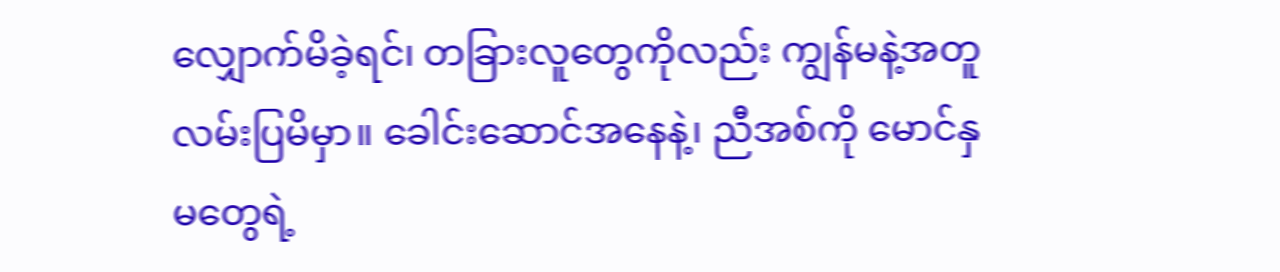လျှောက်မိခဲ့ရင်၊ တခြားလူတွေကိုလည်း ကျွန်မနဲ့အတူ လမ်းပြမိမှာ။ ခေါင်းဆောင်အနေနဲ့၊ ညီအစ်ကို မောင်နှမတွေရဲ့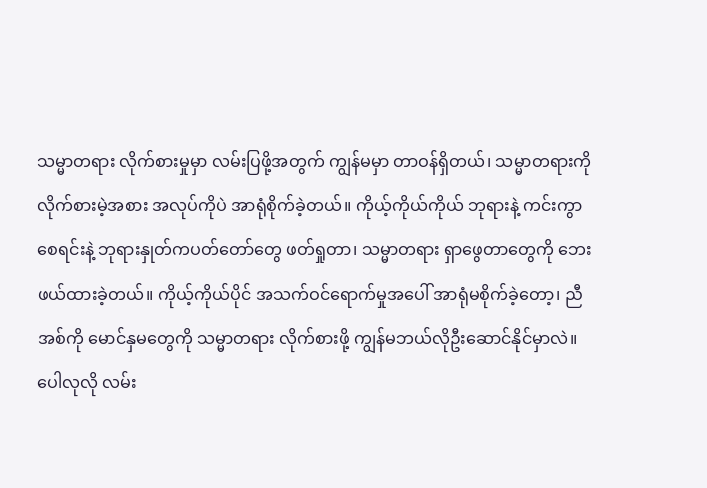သမ္မာတရား လိုက်စားမှုမှာ လမ်းပြဖို့အတွက် ကျွန်မမှာ တာဝန်ရှိတယ်၊ သမ္မာတရားကို လိုက်စားမဲ့အစား အလုပ်ကိုပဲ အာရုံစိုက်ခဲ့တယ်။ ကိုယ့်ကိုယ်ကိုယ် ဘုရားနဲ့ ကင်းကွာစေရင်းနဲ့ ဘုရားနှုတ်ကပတ်တော်တွေ ဖတ်ရှုတာ၊ သမ္မာတရား ရှာဖွေတာတွေကို ဘေးဖယ်ထားခဲ့တယ်။ ကိုယ့်ကိုယ်ပိုင် အသက်ဝင်ရောက်မှုအပေါ် အာရုံမစိုက်ခဲ့တော့၊ ညီအစ်ကို မောင်နှမတွေကို သမ္မာတရား လိုက်စားဖို့ ကျွန်မဘယ်လိုဦးဆောင်နိုင်မှာလဲ။ ပေါလုလို လမ်း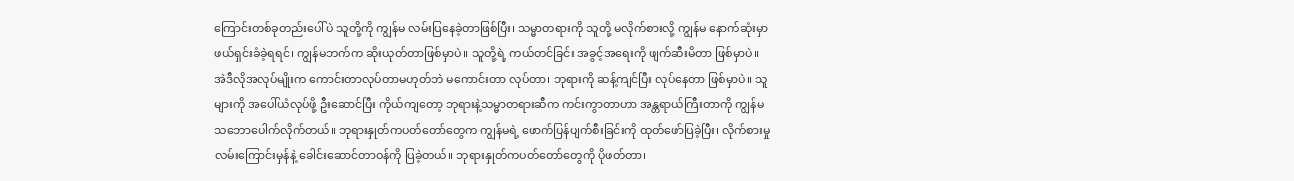ကြောင်းတစ်ခုတည်းပေါ်ပဲ သူတို့ကို ကျွန်မ လမ်းပြနေခဲ့တာဖြစ်ပြီး၊ သမ္မာတရားကို သူတို့ မလိုက်စားလို့ ကျွန်မ နောက်ဆုံးမှာ ဖယ်ရှင်းခံခဲ့ရရင်၊ ကျွန်မဘက်က ဆိုးယုတ်တာဖြစ်မှာပဲ။ သူတို့ရဲ့ ကယ်တင်ခြင်း အခွင့်အရေးကို ဖျက်ဆီးမိတာ ဖြစ်မှာပဲ။ အဲဒီလိုအလုပ်မျိုးက ကောင်းတာလုပ်တာမဟုတ်ဘဲ မကောင်းတာ လုပ်တာ၊ ဘုရားကို ဆန့်ကျင်ပြီး လုပ်နေတာ ဖြစ်မှာပဲ။ သူများကို အပေါ်ယံလုပ်ဖို့ ဦးဆောင်ပြီး ကိုယ်ကျတော့ ဘုရားနဲ့သမ္မာတရားဆီက ကင်းကွာတာဟာ အန္တရာယ်ကြီးတာကို ကျွန်မ သဘောပေါက်လိုက်တယ်။ ဘုရားနှုတ်ကပတ်တော်တွေက ကျွန်မရဲ့ ဖောက်ပြန်ပျက်စီးခြင်းကို ထုတ်ဖော်ပြခဲ့ပြီး၊ လိုက်စားမှု လမ်းကြောင်းမှန်နဲ့ ခေါင်းဆောင်တာဝန်ကို ပြခဲ့တယ်။ ဘုရားနှုတ်ကပတ်တော်တွေကို ပိုဖတ်တာ၊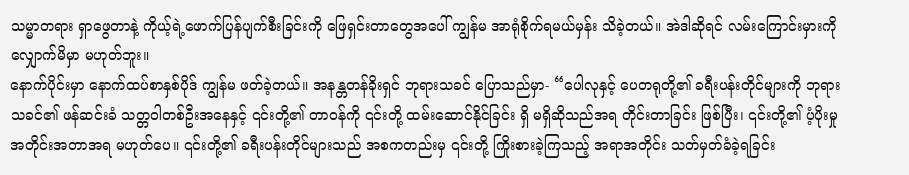သမ္မာတရား ရှာဖွေတာနဲ့ ကိုယ့်ရဲ့ဖောက်ပြန်ပျက်စီးခြင်းကို ဖြေရှင်းတာတွေအပေါ် ကျွန်မ အာရုံစိုက်ရမယ်မှန်း သိခဲ့တယ်။ အဲဒါဆိုရင် လမ်းကြောင်းမှားကို လျှောက်မိမှာ မဟုတ်ဘူး။
နောက်ပိုင်းမှာ နောက်ထပ်စာနှစ်ပိုဒ် ကျွန်မ ဖတ်ခဲ့တယ်။ အနန္တတန်ခိုးရှင် ဘုရားသခင် ပြောသည်မှာ- “ပေါလုနှင့် ပေတရုတို့၏ ခရီးပန်းတိုင်များကို ဘုရားသခင်၏ ဖန်ဆင်းခံ သတ္တဝါတစ်ဦးအနေနှင့် ၎င်းတို့၏ တာဝန်ကို ၎င်းတို့ ထမ်းဆောင်နိုင်ခြင်း ရှိ မရှိဆိုသည်အရ တိုင်းတာခြင်း ဖြစ်ပြီး၊ ၎င်းတို့၏ ပံ့ပိုးမှု အတိုင်းအတာအရ မဟုတ်ပေ။ ၎င်းတို့၏ ခရီးပန်းတိုင်များသည် အစကတည်းမှ ၎င်းတို့ ကြိုးစားခဲ့ကြသည့် အရာအတိုင်း သတ်မှတ်ခံခဲ့ရခြင်း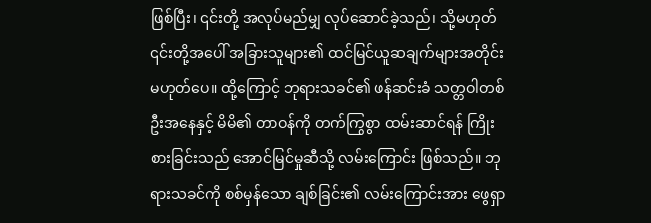ဖြစ်ပြီး၊ ၎င်းတို့ အလုပ်မည်မျှ လုပ်ဆောင်ခဲ့သည်၊ သို့မဟုတ် ၎င်းတို့အပေါ် အခြားသူများ၏ ထင်မြင်ယူဆချက်များအတိုင်း မဟုတ်ပေ။ ထို့ကြောင့် ဘုရားသခင်၏ ဖန်ဆင်းခံ သတ္တဝါတစ်ဦးအနေနှင့် မိမိ၏ တာဝန်ကို တက်ကြွစွာ ထမ်းဆာင်ရန် ကြိုးစားခြင်းသည် အောင်မြင်မှုဆီသို့ လမ်းကြောင်း ဖြစ်သည်။ ဘုရားသခင်ကို စစ်မှန်သော ချစ်ခြင်း၏ လမ်းကြောင်းအား ဖွေရှာ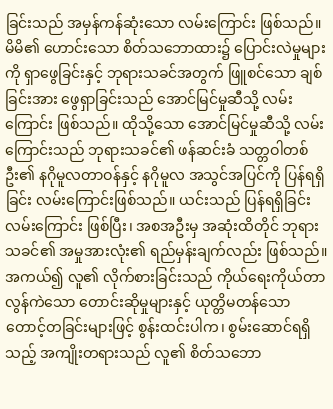ခြင်းသည် အမှန်ကန်ဆုံးသော လမ်းကြောင်း ဖြစ်သည်။ မိမိ၏ ဟောင်းသော စိတ်သဘောထား၌ ပြောင်းလဲမှုများကို ရှာဖွေခြင်းနှင့် ဘုရားသခင်အတွက် ဖြူစင်သော ချစ်ခြင်းအား ဖွေရှာခြင်းသည် အောင်မြင်မှုဆီသို့ လမ်းကြောင်း ဖြစ်သည်။ ထိုသို့သော အောင်မြင်မှုဆီသို့ လမ်းကြောင်းသည် ဘုရားသခင်၏ ဖန်ဆင်းခံ သတ္တဝါတစ်ဦး၏ နဂိုမူလတာဝန်နှင့် နဂိုမူလ အသွင်အပြင်ကို ပြန်ရရှိခြင်း လမ်းကြောင်းဖြစ်သည်။ ယင်းသည် ပြန်ရရှိခြင်း လမ်းကြောင်း ဖြစ်ပြီး၊ အစအဦးမှ အဆုံးထိတိုင် ဘုရားသခင်၏ အမှုအားလုံး၏ ရည်မှန်းချက်လည်း ဖြစ်သည်။ အကယ်၍ လူ၏ လိုက်စားခြင်းသည် ကိုယ်ရေးကိုယ်တာ လွန်ကဲသော တောင်းဆိုမှုများနှင့် ယုတ္တိမတန်သော တောင့်တခြင်းများဖြင့် စွန်းထင်းပါက၊ စွမ်းဆောင်ရရှိသည့် အကျိုးတရားသည် လူ၏ စိတ်သဘော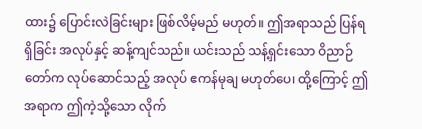ထား၌ ပြောင်းလဲခြင်းများ ဖြစ်လိမ့်မည် မဟုတ်။ ဤအရာသည် ပြန်ရရှိခြင်း အလုပ်နှင့် ဆန့်ကျင်သည်။ ယင်းသည် သန့်ရှင်းသော ဝိညာဉ်တော်က လုပ်ဆောင်သည့် အလုပ် ဧကန်မုချ မဟုတ်ပေ၊ ထို့ကြောင့် ဤအရာက ဤကဲ့သို့သော လိုက်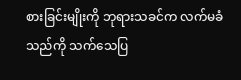စားခြင်းမျိုးကို ဘုရားသခင်က လက်မခံသည်ကို သက်သေပြ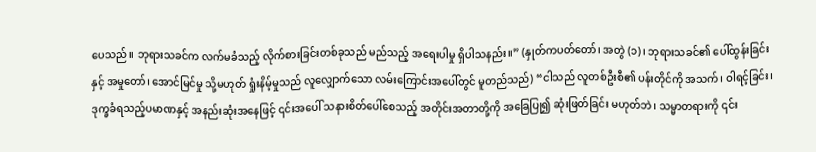ပေသည်။ ဘုရားသခင်က လက်မခံသည့် လိုက်စားခြင်းတစ်ခုသည် မည်သည့် အရေးပါမှု ရှိပါသနည်း။” (နှုတ်ကပတ်တော်၊ အတွဲ (၁)၊ ဘုရားသခင်၏ ပေါ်ထွန်းခြင်းနှင့် အမှုတော်၊ အောင်မြင်မှု သို့မဟုတ် ရှုံးနိမ့်မှုသည် လူလျှောက်သော လမ်းကြောင်းအပေါ်တွင် မူတည်သည်) “ငါသည် လူတစ်ဦးစီ၏ ပန်းတိုင်ကို အသက်၊ ဝါရင့်ခြင်း၊ ဒုက္ခခံရသည့်ပမာဏနှင့် အနည်းဆုံးအနေဖြင့် ၎င်းအပေါ် သနားစိတ်ပေါ်စေသည့် အတိုင်းအတာတို့ကို အခြေပြု၍ ဆုံးဖြတ်ခြင်း မဟုတ်ဘဲ၊ သမ္မာတရားကို ၎င်း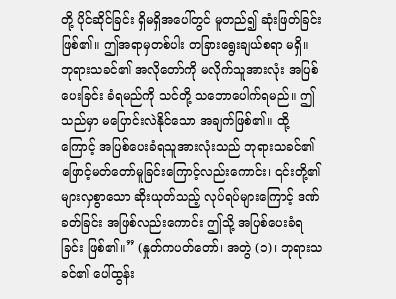တို့ ပိုင်ဆိုင်ခြင်း ရှိမရှိအပေါ်တွင် မူတည်၍ ဆုံးဖြတ်ခြင်းဖြစ်၏။ ဤအရာမှတစ်ပါး တခြားရွေးချယ်စရာ မရှိ။ ဘုရားသခင်၏ အလိုတော်ကို မလိုက်သူအားလုံး အပြစ်ပေးခြင်း ခံရမည်ကို သင်တို့ သဘောပေါက်ရမည်။ ဤသည်မှာ မပြောင်းလဲနိုင်သော အချက်ဖြစ်၏။ ထို့ကြောင့် အပြစ်ပေးခံရသူအားလုံးသည် ဘုရားသခင်၏ ဖြောင့်မတ်တော်မူခြင်းကြောင့်လည်းကောင်း၊ ၎င်းတို့၏ များလှစွာသော ဆိုးယုတ်သည့် လုပ်ရပ်များကြောင့် ဒဏ်ခတ်ခြင်း အဖြစ်လည်းကောင်း ဤသို့ အပြစ်ပေးခံရခြင်း ဖြစ်၏။” (နှုတ်ကပတ်တော်၊ အတွဲ (၁)၊ ဘုရားသခင်၏ ပေါ်ထွန်း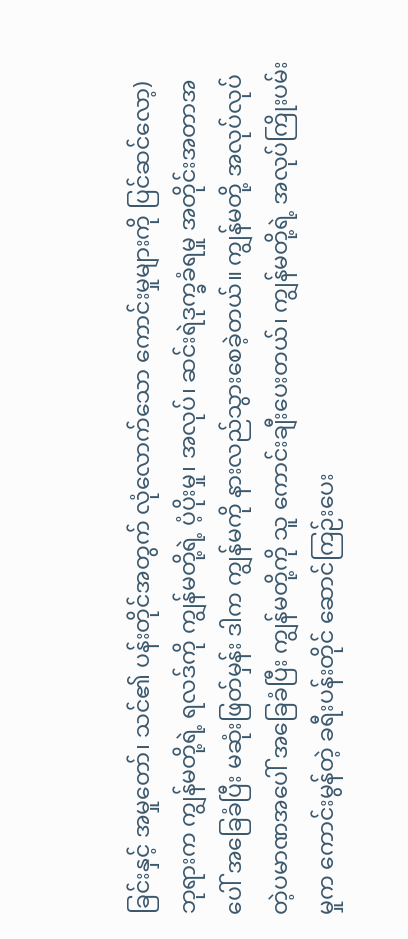ခြင်းနှင့် အမှုတော်၊ သင်၏ ပန်းတိုင်အတွက် လုံလောက်သော ကောင်းမှုများကို ပြင်ဆင်လော့) ဘုရားက ကျွန်မတို့ရဲ့ ရလဒ်ကို ကျွန်မတို့ရဲ့ ပံ့ပိုးမှု၊ အလုပ်၊ ဆင်းရဲဒုက္ခခံရမှု အတိုင်းအတာအပေါ် အခြေခံပြီး မဆုံးဖြတ်မှန်း ဒါက ကျွန်မကို နားလည်သွားစေခဲ့တယ်။ ကျွန်မတို့ အလုပ်လုပ်တဲ့ပမာဏအပေါ် အခြေခံပြီး ကျွန်မတို့ကို သူ ကောင်းချီးပေးတယ်၊ ကျွန်မတို့ရဲ့ အလုပ်ကြိုးပမ်းမှုက ကောင်းမွန်တဲ့ ခရီးပန်းတိုင် ဆောင်ကြဉ်းပေး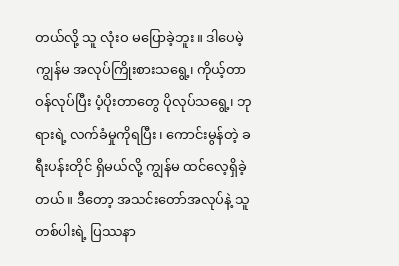တယ်လို့ သူ လုံးဝ မပြောခဲ့ဘူး။ ဒါပေမဲ့ ကျွန်မ အလုပ်ကြိုးစားသရွေ့၊ ကိုယ့်တာဝန်လုပ်ပြီး ပံ့ပိုးတာတွေ ပိုလုပ်သရွေ့၊ ဘုရားရဲ့ လက်ခံမှုကိုရပြီး၊ ကောင်းမွန်တဲ့ ခရီးပန်းတိုင် ရှိမယ်လို့ ကျွန်မ ထင်လေ့ရှိခဲ့တယ်။ ဒီတော့ အသင်းတော်အလုပ်နဲ့ သူတစ်ပါးရဲ့ ပြဿနာ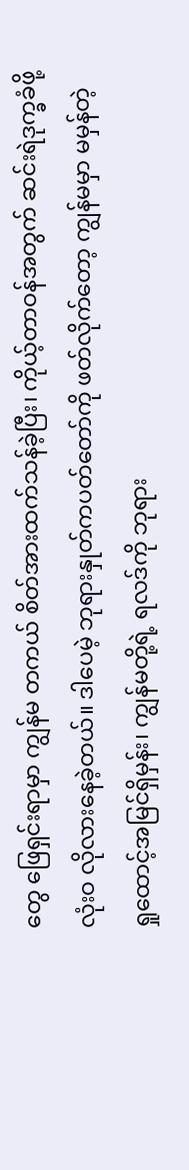တွေ ဖြေရှင်းရာမှာ ကျွန်မ တကယ် စိတ်အားထက်သန်ခဲ့ပြီး၊ ကိုယ့်တာဝန်အတွက် ဆင်းရဲဒုက္ခခံဖို့ လုံးဝ လိုလားနေခဲ့တယ်။ ဒါပေမဲ့ ဘုရားနှုတ်ကပတ်တော်ကို ဖတ်လိုက်တော့ ကျွန်မမှာ မမှန်တဲ့ ရှုထောင့်အမြင်ရှိမှန်း၊ ကျွန်မတို့ရဲ့ ရလဒ်ကို ဘုရား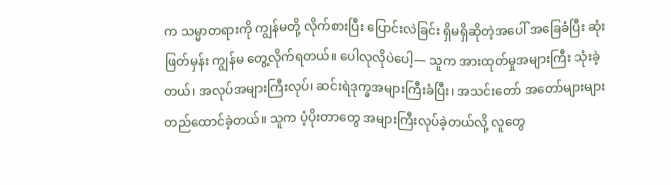က သမ္မာတရားကို ကျွန်မတို့ လိုက်စားပြီး ပြောင်းလဲခြင်း ရှိမရှိဆိုတဲ့အပေါ် အခြေခံပြီး ဆုံးဖြတ်မှန်း ကျွန်မ တွေ့လိုက်ရတယ်။ ပေါလုလိုပဲပေါ့— သူက အားထုတ်မှုအများကြီး သုံးခဲ့တယ်၊ အလုပ်အများကြီးလုပ်၊ ဆင်းရဲဒုက္ခအများကြီးခံပြီး၊ အသင်းတော် အတော်များများ တည်ထောင်ခဲ့တယ်။ သူက ပံ့ပိုးတာတွေ အများကြီးလုပ်ခဲ့တယ်လို့ လူတွေ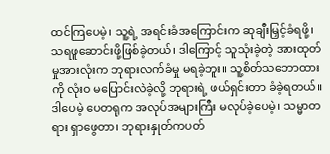ထင်ကြပေမဲ့၊ သူ့ရဲ့ အရင်းခံအကြောင်းက ဆုချီးမြှင့်ခံရဖို့၊ သရဖူဆောင်းဖို့ဖြစ်ခဲ့တယ်၊ ဒါကြောင့် သူသုံးခဲ့တဲ့ အားထုတ်မှုအားလုံးက ဘုရားလက်ခံမှု မရခဲ့ဘူး။ သူ့စိတ်သဘောထားကို လုံးဝ မပြောင်းလဲခဲ့လို့ ဘုရားရဲ့ ဖယ်ရှင်းတာ ခံခဲ့ရတယ်။ ဒါပေမဲ့ ပေတရုက အလုပ်အများကြီး မလုပ်ခဲ့ပေမဲ့၊ သမ္မာတရား ရှာဖွေတာ၊ ဘုရားနှုတ်ကပတ်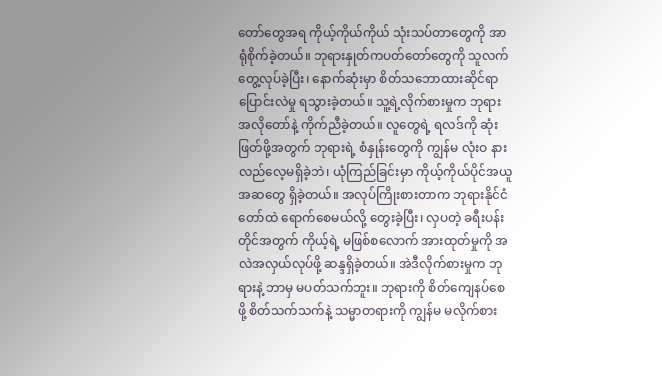တော်တွေအရ ကိုယ့်ကိုယ်ကိုယ် သုံးသပ်တာတွေကို အာရုံစိုက်ခဲ့တယ်။ ဘုရားနှုတ်ကပတ်တော်တွေကို သူလက်တွေ့လုပ်ခဲ့ပြီး၊ နောက်ဆုံးမှာ စိတ်သဘောထားဆိုင်ရာ ပြောင်းလဲမှု ရသွားခဲ့တယ်။ သူ့ရဲ့လိုက်စားမှုက ဘုရားအလိုတော်နဲ့ ကိုက်ညီခဲ့တယ်။ လူတွေရဲ့ ရလဒ်ကို ဆုံးဖြတ်ဖို့အတွက် ဘုရားရဲ့ စံနှုန်းတွေကို ကျွန်မ လုံးဝ နားလည်လေ့မရှိခဲ့ဘဲ၊ ယုံကြည်ခြင်းမှာ ကိုယ့်ကိုယ်ပိုင်အယူအဆတွေ ရှိခဲ့တယ်။ အလုပ်ကြိုးစားတာက ဘုရားနိုင်ငံတော်ထဲ ရောက်စေမယ်လို့ တွေးခဲ့ပြီး၊ လှပတဲ့ ခရီးပန်းတိုင်အတွက် ကိုယ့်ရဲ့ မဖြစ်စလောက် အားထုတ်မှုကို အလဲအလှယ်လုပ်ဖို့ ဆန္ဒရှိခဲ့တယ်။ အဲဒီလိုက်စားမှုက ဘုရားနဲ့ ဘာမှ မပတ်သက်ဘူး။ ဘုရားကို စိတ်ကျေနပ်စေဖို့ စိတ်သက်သက်နဲ့ သမ္မာတရားကို ကျွန်မ မလိုက်စား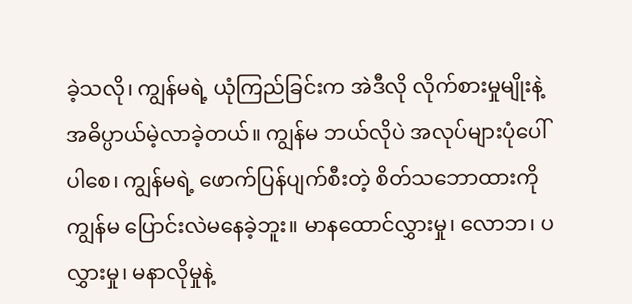ခဲ့သလို၊ ကျွန်မရဲ့ ယုံကြည်ခြင်းက အဲဒီလို လိုက်စားမှုမျိုးနဲ့ အဓိပ္ပာယ်မဲ့လာခဲ့တယ်။ ကျွန်မ ဘယ်လိုပဲ အလုပ်များပုံပေါ်ပါစေ၊ ကျွန်မရဲ့ ဖောက်ပြန်ပျက်စီးတဲ့ စိတ်သဘောထားကို ကျွန်မ ပြောင်းလဲမနေခဲ့ဘူး။ မာနထောင်လွှားမှု၊ လောဘ၊ ပလွှားမှု၊ မနာလိုမှုနဲ့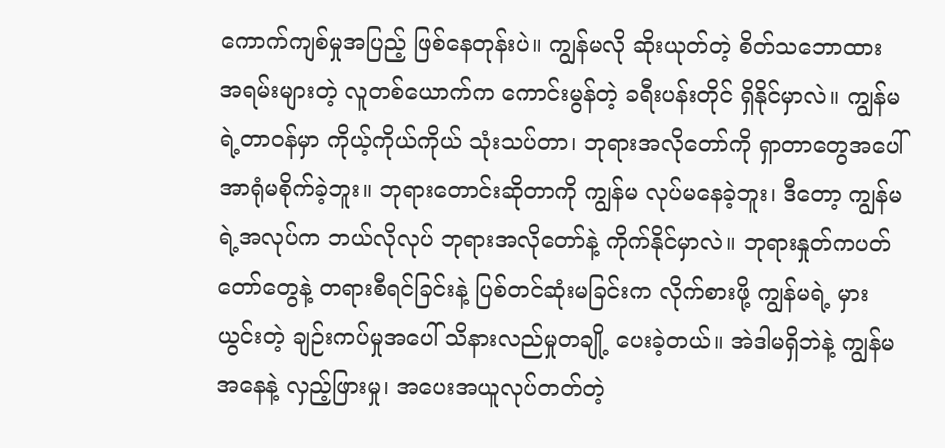ကောက်ကျစ်မှုအပြည့် ဖြစ်နေတုန်းပဲ။ ကျွန်မလို ဆိုးယုတ်တဲ့ စိတ်သဘောထား အရမ်းများတဲ့ လူတစ်ယောက်က ကောင်းမွန်တဲ့ ခရီးပန်းတိုင် ရှိနိုင်မှာလဲ။ ကျွန်မရဲ့တာဝန်မှာ ကိုယ့်ကိုယ်ကိုယ် သုံးသပ်တာ၊ ဘုရားအလိုတော်ကို ရှာတာတွေအပေါ် အာရုံမစိုက်ခဲ့ဘူး။ ဘုရားတောင်းဆိုတာကို ကျွန်မ လုပ်မနေခဲ့ဘူး၊ ဒီတော့ ကျွန်မရဲ့အလုပ်က ဘယ်လိုလုပ် ဘုရားအလိုတော်နဲ့ ကိုက်နိုင်မှာလဲ။ ဘုရားနှုတ်ကပတ်တော်တွေနဲ့ တရားစီရင်ခြင်းနဲ့ ပြစ်တင်ဆုံးမခြင်းက လိုက်စားဖို့ ကျွန်မရဲ့ မှားယွင်းတဲ့ ချဉ်းကပ်မှုအပေါ် သိနားလည်မှုတချို့ ပေးခဲ့တယ်။ အဲဒါမရှိဘဲနဲ့ ကျွန်မအနေနဲ့ လှည့်ဖြားမှု၊ အပေးအယူလုပ်တတ်တဲ့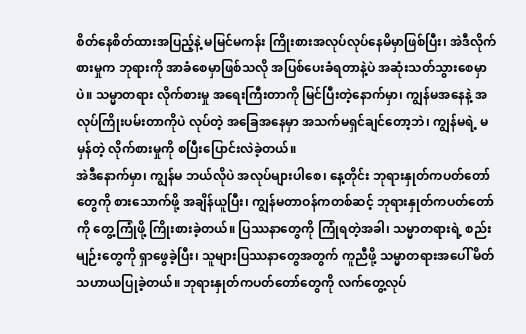စိတ်နေစိတ်ထားအပြည့်နဲ့ မမြင်မကန်း ကြိုးစားအလုပ်လုပ်နေမိမှာဖြစ်ပြီး၊ အဲဒီလိုက်စားမှုက ဘုရားကို အာခံစေမှာဖြစ်သလို အပြစ်ပေးခံရတာနဲ့ပဲ အဆုံးသတ်သွားစေမှာပဲ။ သမ္မာတရား လိုက်စားမှု အရေးကြီးတာကို မြင်ပြီးတဲ့နောက်မှာ၊ ကျွန်မအနေနဲ့ အလုပ်ကြိုးပမ်းတာကိုပဲ လုပ်တဲ့ အခြေအနေမှာ အသက်မရှင်ချင်တော့ဘဲ၊ ကျွန်မရဲ့ မမှန်တဲ့ လိုက်စားမှုကို စပြီးပြောင်းလဲခဲ့တယ်။
အဲဒီနောက်မှာ၊ ကျွန်မ ဘယ်လိုပဲ အလုပ်များပါစေ၊ နေ့တိုင်း ဘုရားနှုတ်ကပတ်တော်တွေကို စားသောက်ဖို့ အချိန်ယူပြီး၊ ကျွန်မတာဝန်ကတစ်ဆင့် ဘုရားနှုတ်ကပတ်တော်ကို တွေ့ကြုံဖို့ ကြိုးစားခဲ့တယ်။ ပြဿနာတွေကို ကြုံရတဲ့အခါ၊ သမ္မာတရားရဲ့ စည်းမျဉ်းတွေကို ရှာဖွေခဲ့ပြီး၊ သူများပြဿနာတွေအတွက် ကူညီဖို့ သမ္မာတရားအပေါ် မိတ်သဟာယပြုခဲ့တယ်။ ဘုရားနှုတ်ကပတ်တော်တွေကို လက်တွေ့လုပ်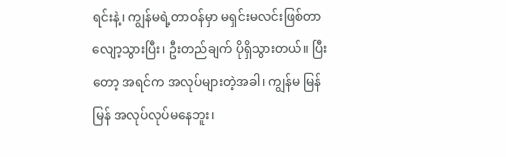ရင်းနဲ့၊ ကျွန်မရဲ့တာဝန်မှာ မရှင်းမလင်းဖြစ်တာ လျော့သွားပြီး၊ ဦးတည်ချက် ပိုရှိသွားတယ်။ ပြီးတော့ အရင်က အလုပ်များတဲ့အခါ၊ ကျွန်မ မြန်မြန် အလုပ်လုပ်မနေဘူး၊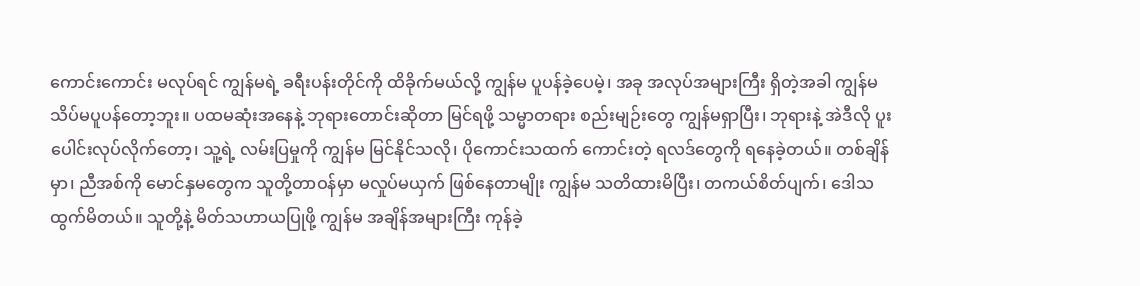ကောင်းကောင်း မလုပ်ရင် ကျွန်မရဲ့ ခရီးပန်းတိုင်ကို ထိခိုက်မယ်လို့ ကျွန်မ ပူပန်ခဲ့ပေမဲ့၊ အခု အလုပ်အများကြီး ရှိတဲ့အခါ ကျွန်မ သိပ်မပူပန်တော့ဘူး။ ပထမဆုံးအနေနဲ့ ဘုရားတောင်းဆိုတာ မြင်ရဖို့ သမ္မာတရား စည်းမျဉ်းတွေ ကျွန်မရှာပြီး၊ ဘုရားနဲ့ အဲဒီလို ပူးပေါင်းလုပ်လိုက်တော့၊ သူ့ရဲ့ လမ်းပြမှုကို ကျွန်မ မြင်နိုင်သလို၊ ပိုကောင်းသထက် ကောင်းတဲ့ ရလဒ်တွေကို ရနေခဲ့တယ်။ တစ်ချိန်မှာ၊ ညီအစ်ကို မောင်နှမတွေက သူတို့တာဝန်မှာ မလှုပ်မယှက် ဖြစ်နေတာမျိုး ကျွန်မ သတိထားမိပြီး၊ တကယ်စိတ်ပျက်၊ ဒေါသထွက်မိတယ်။ သူတို့နဲ့ မိတ်သဟာယပြုဖို့ ကျွန်မ အချိန်အများကြီး ကုန်ခဲ့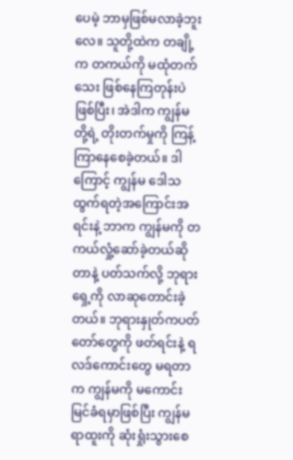ပေမဲ့ ဘာမှဖြစ်မလာခဲ့ဘူးလေ။ သူတို့ထဲက တချို့က တကယ်ကို မထုံတက်သေး ဖြစ်နေကြတုန်းပဲဖြစ်ပြီး၊ အဲဒါက ကျွန်မတို့ရဲ့ တိုးတက်မှုကို ကြန့်ကြာနေစေခဲ့တယ်။ ဒါကြောင့် ကျွန်မ ဒေါသထွက်ရတဲ့အကြောင်းအရင်းနဲ့ ဘာက ကျွန်မကို တကယ်လှုံ့ဆော်ခဲ့တယ်ဆိုတာနဲ့ ပတ်သက်လို့ ဘုရားရှေ့ကို လာဆုတောင်းခဲ့တယ်။ ဘုရားနှုတ်ကပတ်တော်တွေကို ဖတ်ရင်းနဲ့ ရလဒ်ကောင်းတွေ မရတာက ကျွန်မကို မကောင်းမြင်ခံရမှာဖြစ်ပြီး ကျွန်မရာထူးကို ဆုံးရှုံးသွားစေ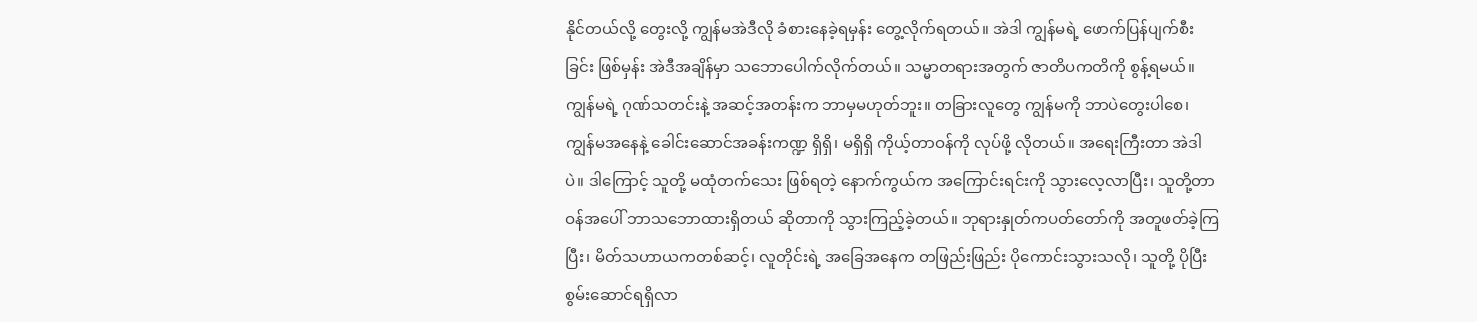နိုင်တယ်လို့ တွေးလို့ ကျွန်မအဲဒီလို ခံစားနေခဲ့ရမှန်း တွေ့လိုက်ရတယ်။ အဲဒါ ကျွန်မရဲ့ ဖောက်ပြန်ပျက်စီးခြင်း ဖြစ်မှန်း အဲဒီအချိန်မှာ သဘောပေါက်လိုက်တယ်။ သမ္မာတရားအတွက် ဇာတိပကတိကို စွန့်ရမယ်။ ကျွန်မရဲ့ ဂုဏ်သတင်းနဲ့ အဆင့်အတန်းက ဘာမှမဟုတ်ဘူး။ တခြားလူတွေ ကျွန်မကို ဘာပဲတွေးပါစေ၊ ကျွန်မအနေနဲ့ ခေါင်းဆောင်အခန်းကဏ္ဍ ရှိရှိ၊ မရှိရှိ ကိုယ့်တာဝန်ကို လုပ်ဖို့ လိုတယ်။ အရေးကြီးတာ အဲဒါပဲ။ ဒါကြောင့် သူတို့ မထုံတက်သေး ဖြစ်ရတဲ့ နောက်ကွယ်က အကြောင်းရင်းကို သွားလေ့လာပြီး၊ သူတို့တာဝန်အပေါ် ဘာသဘောထားရှိတယ် ဆိုတာကို သွားကြည့်ခဲ့တယ်။ ဘုရားနှုတ်ကပတ်တော်ကို အတူဖတ်ခဲ့ကြပြီး၊ မိတ်သဟာယကတစ်ဆင့်၊ လူတိုင်းရဲ့ အခြေအနေက တဖြည်းဖြည်း ပိုကောင်းသွားသလို၊ သူတို့ ပိုပြီး စွမ်းဆောင်ရရှိလာ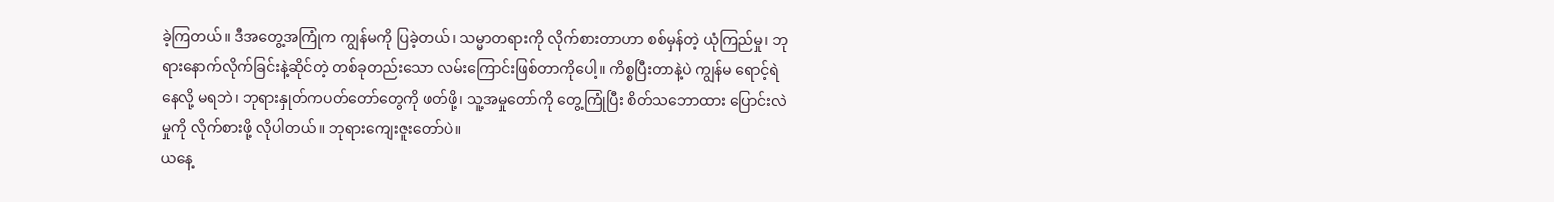ခဲ့ကြတယ်။ ဒီအတွေ့အကြုံက ကျွန်မကို ပြခဲ့တယ်၊ သမ္မာတရားကို လိုက်စားတာဟာ စစ်မှန်တဲ့ ယုံကြည်မှု၊ ဘုရားနောက်လိုက်ခြင်းနဲ့ဆိုင်တဲ့ တစ်ခုတည်းသော လမ်းကြောင်းဖြစ်တာကိုပေါ့။ ကိစ္စပြီးတာနဲ့ပဲ ကျွန်မ ရောင့်ရဲနေလို့ မရဘဲ၊ ဘုရားနှုတ်ကပတ်တော်တွေကို ဖတ်ဖို့၊ သူ့အမှုတော်ကို တွေ့ကြုံပြီး စိတ်သဘောထား ပြောင်းလဲမှုကို လိုက်စားဖို့ လိုပါတယ်။ ဘုရားကျေးဇူးတော်ပဲ။
ယနေ့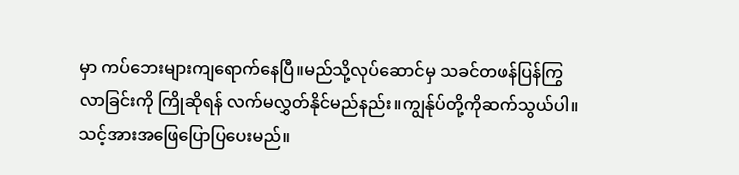မှာ ကပ်ဘေးများကျရောက်နေပြီ။မည်သို့လုပ်ဆောင်မှ သခင်တဖန်ပြန်ကြွလာခြင်းကို ကြိုဆိုရန် လက်မလွှတ်နိုင်မည်နည်း။ကျွန်ုပ်တို့ကိုဆက်သွယ်ပါ။သင့်အားအဖြေပြောပြပေးမည်။